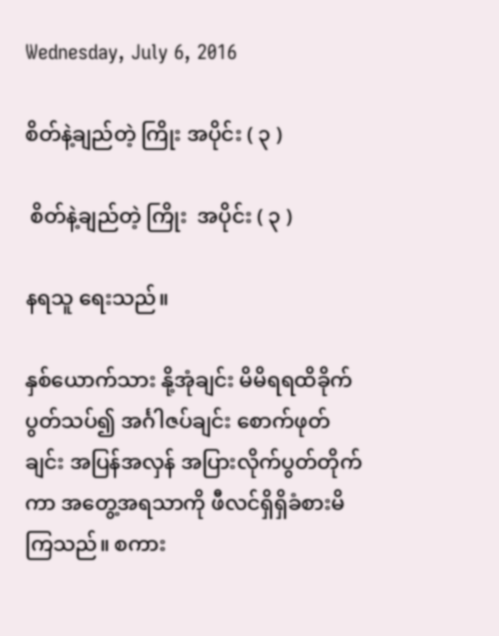Wednesday, July 6, 2016

စိတ်နဲ့ချည်တဲ့ ကြိုး အပိုင်း ( ၃ )

 စိတ်နဲ့ချည်တဲ့ ကြိုး  အပိုင်း ( ၃ )

နရသူ ရေးသည်။

နှစ်ယောက်သား နို့အုံချင်း မိမိရရထိခိုက်ပွတ်သပ်၍ အင်္ဂါဇပ်ချင်း စောက်ဖုတ်ချင်း အပြန်အလှန် အပြားလိုက်ပွတ်တိုက်ကာ အတွေ့အရသာကို ဖီလင်ရှိရှိခံစားမိကြသည်။ စကား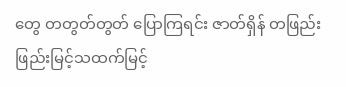တွေ တတွတ်တွတ် ပြောကြရင်း ဇာတ်ရှိန် တဖြည်းဖြည်းမြင့်သထက်မြင့်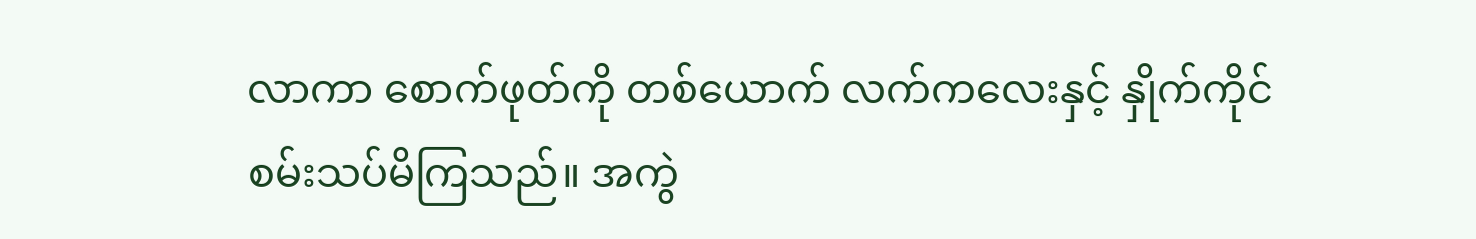လာကာ စောက်ဖုတ်ကို တစ်ယောက် လက်ကလေးနှင့် နှိုက်ကိုင်စမ်းသပ်မိကြသည်။ အကွဲ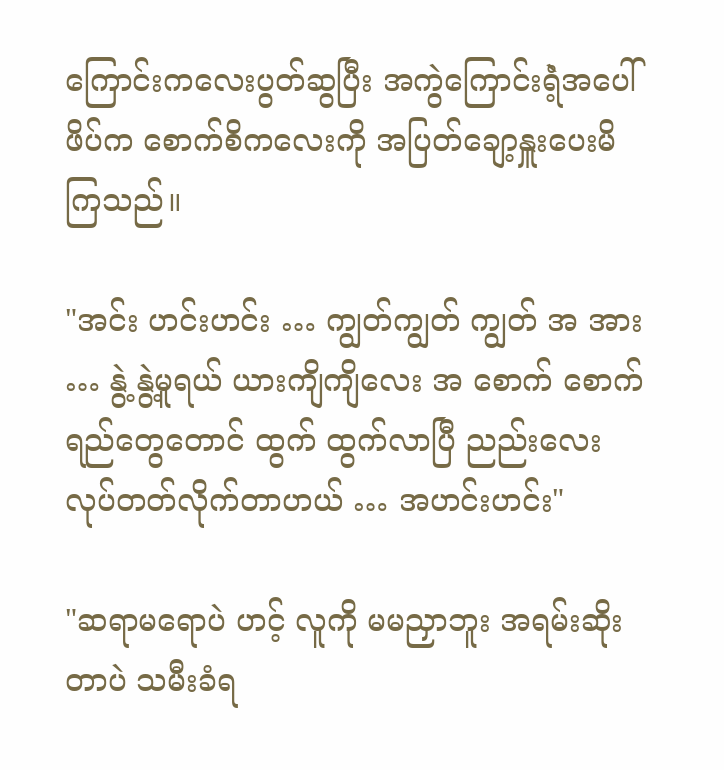ကြောင်းကလေးပွတ်ဆွပြီး အကွဲကြောင်းရံဲ့အပေါ်ဖိပ်က စောက်စိကလေးကို အပြတ်ချော့နှူးပေးမိကြသည်။

"အင်း ဟင်းဟင်း … ကျွတ်ကျွတ် ကျွတ် အ အား … နွဲ့ နွဲ့မူရယ် ယားကျိကျိလေး အ စောက် စောက်ရည်တွေတောင် ထွက် ထွက်လာပြီ ညည်းလေး လုပ်တတ်လိုက်တာဟယ် … အဟင်းဟင်း"

"ဆရာမရောပဲ ဟင့် လူကို မမညှာဘူး အရမ်းဆိုးတာပဲ သမီးခံရ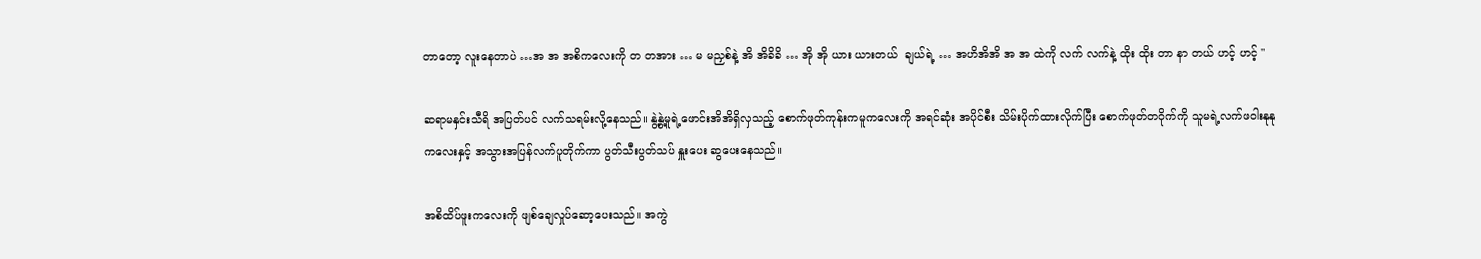တာတော့ လူးနေတာပဲ …အ အ အစိကလေးကို တ တအား … မ မညှစ်နဲ့ အိ အိခိခိ … အို အို ယား ယားတယ်  ချယ်ရဲ့ … အဟိအိအိ အ အ ထဲကို လက် လက်နဲ့ ထိုး ထိုး တာ နာ တယ် ဟင့် ဟင့် "

ဆရာမနှင်းသီရိ အပြတ်ပင် လက်သရမ်းလို့နေသည်။ နွဲ့နွဲ့မူရဲ့ဖောင်းအိအိရှိလှသည့် စောက်ဖုတ်ကုန်းကမူကလေးကို အရင်ဆုံး အပိုင်စီး သိမ်းပိုက်ထားလိုက်ပြီး စောက်ဖုတ်တဝိုက်ကို သူမရဲ့လက်ဖဝါးနုနုကလေးနှင့် အသွားအပြန်လက်ပူတိုက်ကာ ပွတ်သီးပွတ်သပ် နှူးပေး ဆွပေးနေသည်။

အစိထိပ်ဖူးကလေးကို ဖျစ်ချေလှုပ်ဆော့ပေးသည်။ အကွဲ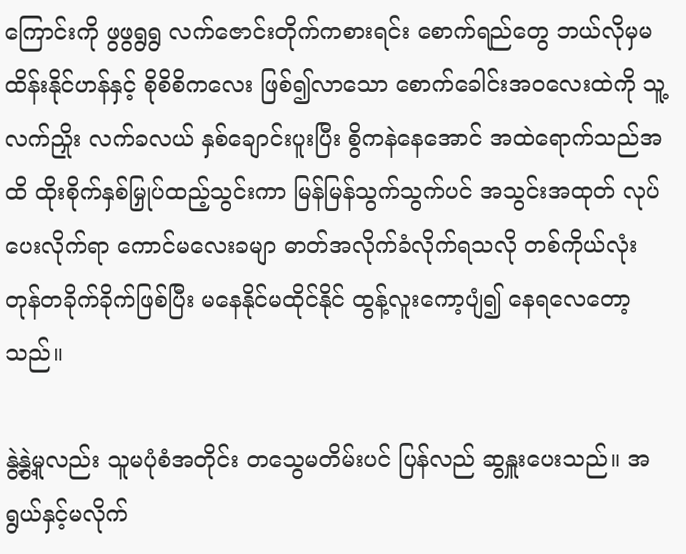ကြောင်းကို ဖွဖွရွရွ လက်ဇောင်းတိုက်ကစားရင်း စောက်ရည်တွေ ဘယ်လိုမှမထိန်းနိုင်ဟန်နှင့် စိုစိစိကလေး ဖြစ်၍လာသော စောက်ခေါင်းအဝလေးထဲကို သူ့လက်ညှိုး လက်ခလယ် နှစ်ချောင်းပူးပြီး စွိကနဲနေအောင် အထဲရောက်သည်အထိ ထိုးစိုက်နှစ်မြှုပ်ထည့်သွင်းကာ မြန်မြန်သွက်သွက်ပင် အသွင်းအထုတ် လုပ်ပေးလိုက်ရာ ကောင်မလေးခမျာ ဓာတ်အလိုက်ခံလိုက်ရသလို တစ်ကိုယ်လုံး တုန်တခိုက်ခိုက်ဖြစ်ပြီး မနေနိုင်မထိုင်နိုင် ထွန့်လူးကော့ပျံ၍ နေရလေတော့သည်။

နွဲ့နွဲ့မူလည်း သူမပုံစံအတိုင်း တသွေမတိမ်းပင် ပြန်လည် ဆွနှူးပေးသည်။ အရွယ်နှင့်မလိုက်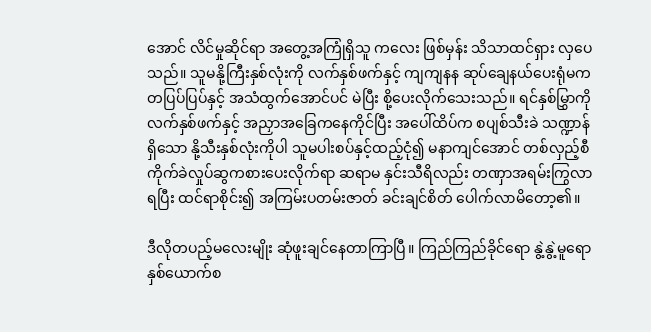အောင် လိင်မှုဆိုင်ရာ အတွေ့အကြုံရှိသူ ကလေး ဖြစ်မှန်း သိသာထင်ရှား လှပေသည်။ သူမနို့ကြီးနှစ်လုံးကို လက်နှစ်ဖက်နှင့် ကျကျနန ဆုပ်ချေနယ်ပေးရုံမက တပြပ်ပြပ်နှင့် အသံထွက်အောင်ပင် မဲပြီး စို့ပေးလိုက်သေးသည်။ ရင်နှစ်မြွှာကို လက်နှစ်ဖက်နှင့် အညှာအခြေကနေကိုင်ပြီး အပေါ်ထိပ်က စပျစ်သီးခဲ သဏ္ဍာန် ရှိသော နို့သီးနှစ်လုံးကိုပါ သူမပါးစပ်နှင့်ထည့်ငုံ၍ မနာကျင်အောင် တစ်လှည့်စီ ကိုက်ခဲလှုပ်ဆွကစားပေးလိုက်ရာ ဆရာမ နှင်းသီရိလည်း တဏှာအရမ်းကြွလာရပြီး ထင်ရာစိုင်း၍ အကြမ်းပတမ်းဇာတ် ခင်းချင်စိတ် ပေါက်လာမိတော့၏။

ဒီလိုတပည့်မလေးမျိုး ဆုံဖူးချင်နေတာကြာပြီ။ ကြည်ကြည်ခိုင်ရော နွဲ့နွဲ့မူရော နှစ်ယောက်စ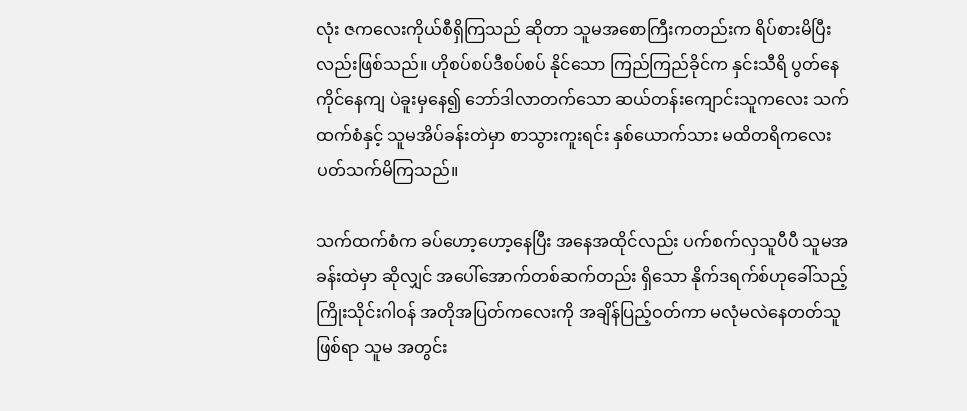လုံး ဇကလေးကိုယ်စီရှိကြသည် ဆိုတာ သူမအစောကြီးကတည်းက ရိပ်စားမိပြီးလည်းဖြစ်သည်။ ဟိုစပ်စပ်ဒီစပ်စပ် နိုင်သော ကြည်ကြည်ခိုင်က နှင်းသီရိ ပွတ်နေကိုင်နေကျ ပဲခူးမှနေ၍ ဘော်ဒါလာတက်သော ဆယ်တန်းကျောင်းသူကလေး သက်ထက်စံနှင့် သူမအိပ်ခန်းတဲမှာ စာသွားကူးရင်း နှစ်ယောက်သား မထိတရိကလေး ပတ်သက်မိကြသည်။

သက်ထက်စံက ခပ်ဟော့ဟော့နေပြီး အနေအထိုင်လည်း ပက်စက်လှသူပီပီ သူမအခန်းထဲမှာ ဆိုလျှင် အပေါ်အောက်တစ်ဆက်တည်း ရှိသော နိုက်ဒရက်စ်ဟုခေါ်သည့် ကြိုးသိုင်းဂါဝန် အတိုအပြတ်ကလေးကို အချိန်ပြည့်ဝတ်ကာ မလုံမလဲနေတတ်သူဖြစ်ရာ သူမ အတွင်း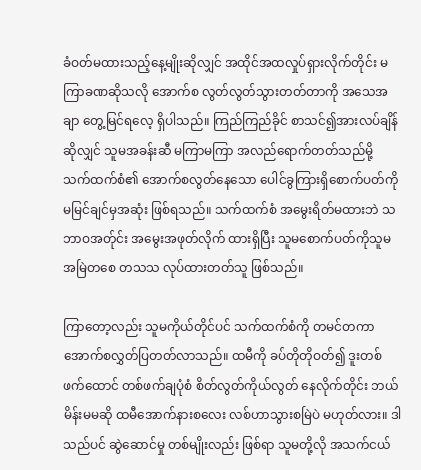ခံဝတ်မထားသည့်နေ့မျိုးဆိုလျှင် အထိုင်အထလှုပ်ရှားလိုက်တိုင်း မကြာခဏဆိုသလို အောက်စ လွတ်လွတ်သွားတတ်တာကို အသေအချာ တွေ့မြင်ရလေ့ ရှိပါသည်။ ကြည်ကြည်ခိုင် စာသင်၍အားလပ်ချိန်ဆိုလျှင် သူမအခန်းဆီ မကြာမကြာ အလည်ရောက်တတ်သည်မို့ သက်ထက်စံ၏ အောက်စလွတ်နေသော ပေါင်ခွကြားရှိစောက်ပတ်ကို မမြင်ချင်မှအဆုံး ဖြစ်ရသည်။ သက်ထက်စံ အမွေးရိတ်မထားဘဲ သဘာဝအတ်ုင်း အမွေးအဖုတ်လိုက် ထားရှိပြီး သူမစောက်ပတ်ကိုသူမ အမြဲတစေ တသသ လုပ်ထားတတ်သူ ဖြစ်သည်။

ကြာတော့လည်း သူမကိုယ်တိုင်ပင် သက်ထက်စံကို တမင်တကာ အောက်စလွှတ်ပြတတ်လာသည်။ ထမီကို ခပ်တိုတိုဝတ်၍ ဒူးတစ်ဖက်ထောင် တစ်ဖက်ချပုံစံ စိတ်လွတ်ကိုယ်လွတ် နေလိုက်တိုင်း ဘယ်မိန်းမမဆို ထမီအောက်နားစလေး လစ်ဟာသွားစမြဲပဲ မဟုတ်လား။ ဒါသည်ပင် ဆွဲဆောင်မှု တစ်မျိုးလည်း ဖြစ်ရာ သူမတို့လို အသက်ငယ်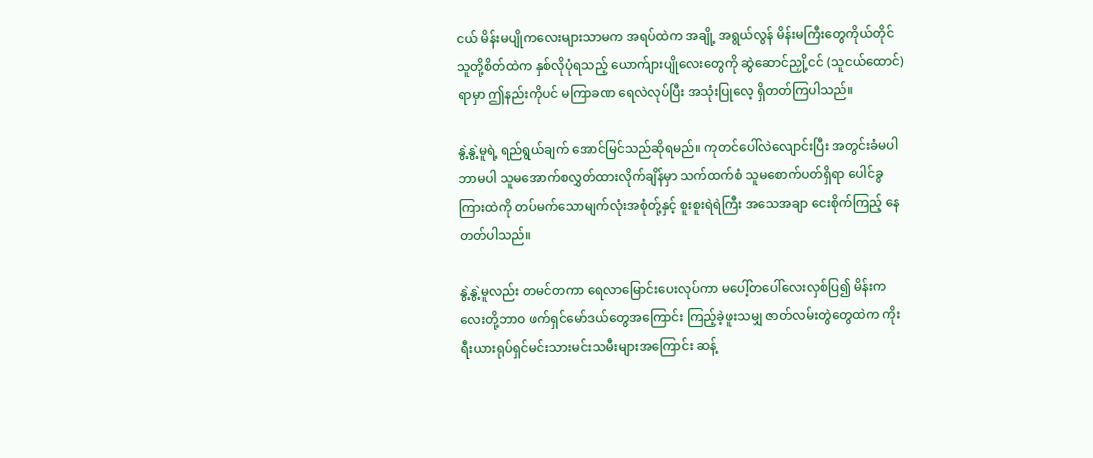ငယ် မိန်းမပျိုကလေးများသာမက အရပ်ထဲက အချို့ အရွယ်လွန် မိန်းမကြီးတွေကိုယ်တိုင် သူတို့စိတ်ထဲက နှစ်လိုပုံရသည့် ယောက်ျားပျိုလေးတွေကို ဆွဲဆောင်ညှို့ငင် (သူငယ်ထောင်) ရာမှာ ဤနည်းကိုပင် မကြာခဏ ရေလဲလုပ်ပြီး အသုံးပြုလေ့ ရှိတတ်ကြပါသည်။

နွဲ့နွဲ့မူရဲ့ ရည်ရွယ်ချက် အောင်မြင်သည်ဆိုရမည်။ ကုတင်ပေါ်လဲလျောင်းပြီး အတွင်းခံမပါဘာမပါ သူမအောက်စလွှတ်ထားလိုက်ချိန်မှာ သက်ထက်စံ သူမစောက်ပတ်ရှိရာ ပေါင်ခွကြားထဲကို တပ်မက်သောမျက်လုံးအစုံတ်ု့နှင့် စူးစူးရဲရဲကြီး အသေအချာ ငေးစိုက်ကြည့် နေတတ်ပါသည်။

နွဲ့နွဲ့မူလည်း တမင်တကာ ရေလာမြောင်းပေးလုပ်ကာ မပေါ့်တပေါ်လေးလှစ်ပြ၍ မိန်းကလေးတို့ဘာဝ ဖက်ရှင်မော်ဒယ်တွေအကြောင်း ကြည့်ခဲ့ဖူးသမျှ ဇာတ်လမ်းတွဲတွေထဲက ကိုးရီးယားရုပ်ရှင်မင်းသားမင်းသမီးများအကြောင်း ဆန့်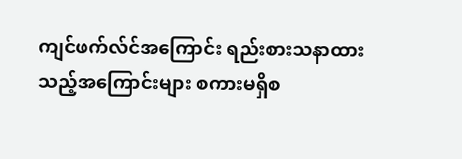ကျင်ဖက်လ်င်အကြောင်း ရည်းစားသနာထားသည့်အကြောင်းများ စကားမရှိစ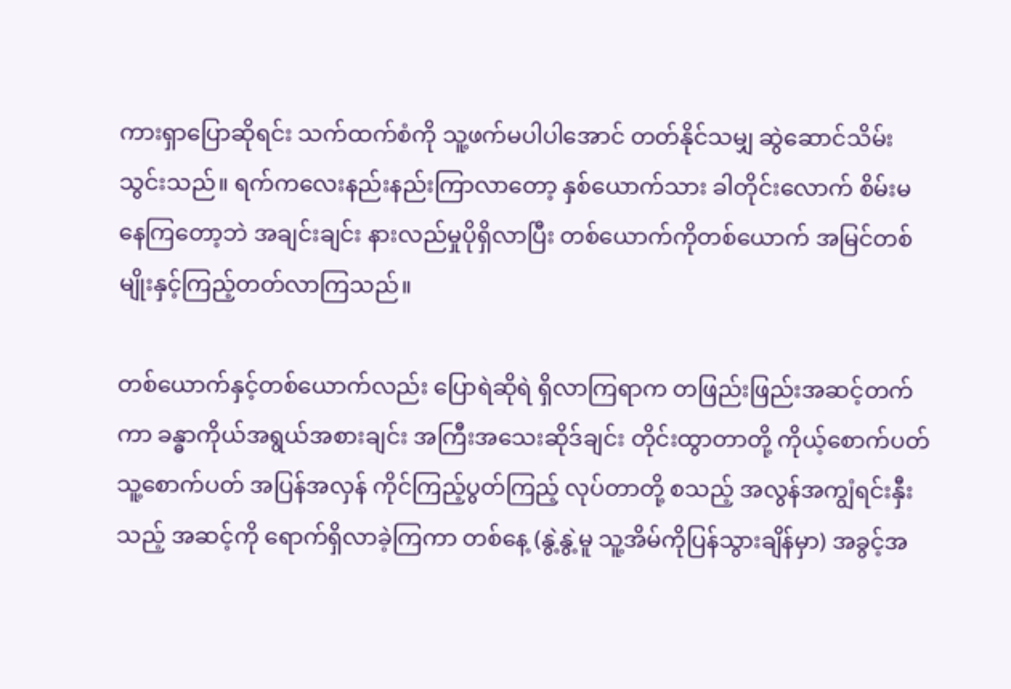ကားရှာပြောဆိုရင်း သက်ထက်စံကို သူ့ဖက်မပါပါအောင် တတ်နိုင်သမျှ ဆွဲဆောင်သိမ်းသွင်းသည်။ ရက်ကလေးနည်းနည်းကြာလာတော့ နှစ်ယောက်သား ခါတိုင်းလောက် စိမ်းမနေကြတော့ဘဲ အချင်းချင်း နားလည်မှုပိုရှိလာပြီး တစ်ယောက်ကိုတစ်ယောက် အမြင်တစ်မျိုးနှင့်ကြည့်တတ်လာကြသည်။

တစ်ယောက်နှင့်တစ်ယောက်လည်း ပြောရဲဆိုရဲ ရှိလာကြရာက တဖြည်းဖြည်းအဆင့်တက်ကာ ခန္ဓာကိုယ်အရွယ်အစားချင်း အကြီးအသေးဆိုဒ်ချင်း တိုင်းထွာတာတို့ ကိုယ့်စောက်ပတ်သူ့စောက်ပတ် အပြန်အလှန် ကိုင်ကြည့်ပွတ်ကြည့် လုပ်တာတို့ စသည့် အလွန်အကျွံရင်းနှီးသည့် အဆင့်ကို ရောက်ရှိလာခဲ့ကြကာ တစ်နေ့ (နွဲ့နွဲ့မူ သူ့အိမ်ကိုပြန်သွားချိန်မှာ) အခွင့်အ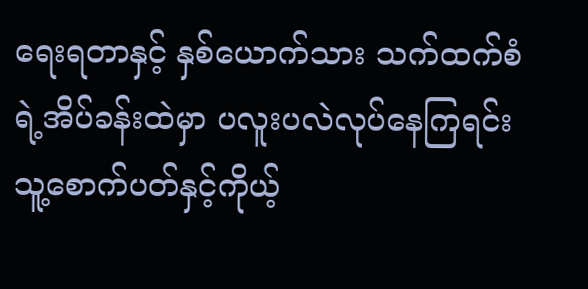ရေးရတာနှင့် နှစ်ယောက်သား သက်ထက်စံရဲ့အိပ်ခန်းထဲမှာ ပလူးပလဲလုပ်နေကြရင်း သူ့စောက်ပတ်နှင့်ကိုယ့်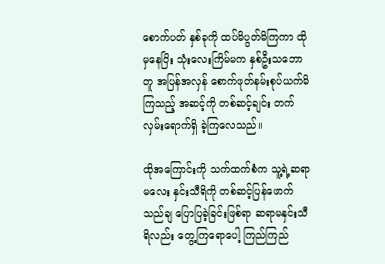စောက်ပတ် နှစ်ခုကို ထပ်မိပွတ်မိကြကာ ထိုမှနေပြိး သုံးလေးကြိမ်မက နှစ်ဦးသဘောတူ အပြန်အလှန် စောက်ဖုတ်နမ်းစုပ်ယက်မိကြသည့် အဆင့်ကို တစ်ဆင့်ချင်း တက်လှမ်းရောက်ရှိ ခဲ့ကြလေသည်။

ထိုအကြောင်းကို သက်ထက်စံက သူ့ရဲ့ဆရာမလေး နှင်းသီရိကို တစ်ဆင့်ပြန်ဖောက်သည်ချ ပြောပြခဲ့ခြင်းဖြစ်ရာ ဆရာမနှင်းသီရိလည်း တွေ့ကြရောပေါ့ ကြည်ကြည်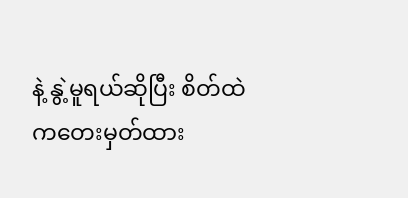နဲ့ နွဲ့မူရယ်ဆိုပြီး စိတ်ထဲကတေးမှတ်ထား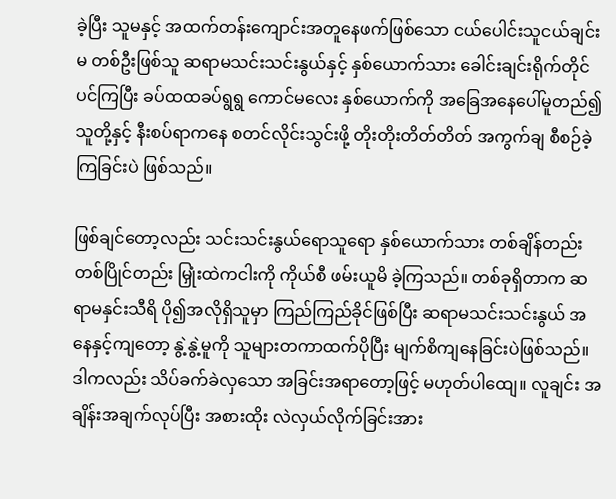ခဲ့ပြီး သူမနှင့် အထက်တန်းကျောင်းအတူနေဖက်ဖြစ်သော ငယ်ပေါင်းသူငယ်ချင်းမ တစ်ဦးဖြစ်သူ ဆရာမသင်းသင်းနွယ်နှင့် နှစ်ယောက်သား ခေါင်းချင်းရိုက်တိုင်ပင်ကြပြီး ခပ်ထထခပ်ရွရွ ကောင်မလေး နှစ်ယောက်ကို အခြေအနေပေါ်မူတည်၍ သူတို့နှင့် နီးစပ်ရာကနေ စတင်လိုင်းသွင်းဖို့ တိုးတိုးတိတ်တိတ် အကွက်ချ စီစဉ်ခဲ့ကြခြင်းပဲ ဖြစ်သည်။

ဖြစ်ချင်တော့လည်း သင်းသင်းနွယ်ရောသူရော နှစ်ယောက်သား တစ်ချိန်တည်းတစ်ပြိုင်တည်း မြှုံးထဲကငါးကို ကိုယ်စီ ဖမ်းယူမိ ခဲ့ကြသည်။ တစ်ခုရှိတာက ဆရာမနှင်းသီရိ ပို၍အလိုရှိသူမှာ ကြည်ကြည်ခိုင်ဖြစ်ပြီး ဆရာမသင်းသင်းနွယ် အနေနှင့်ကျတော့ နွဲ့နွဲ့မူကို သူများတကာထက်ပိုပြီး မျက်စိကျနေခြင်းပဲဖြစ်သည်။ ဒါကလည်း သိပ်ခက်ခဲလှသော အခြင်းအရာတော့ဖြင့် မဟုတ်ပါထျေ။ လူချင်း အချိန်းအချက်လုပ်ပြီး အစားထိုး လဲလှယ်လိုက်ခြင်းအား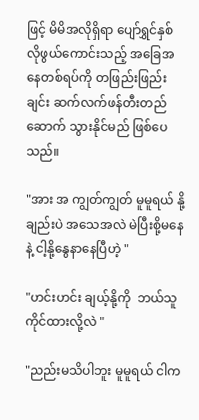ဖြင့် မိမိအလိုရှိရာ ပျော်ရွှင်နှစ်လိုဖွယ်ကောင်းသည့် အခြေအနေတစ်ရပ်ကို တဖြည်းဖြည်းချင်း ဆက်လက်ဖန်တီးတည်ဆောက် သွားနိုင်မည် ဖြစ်ပေသည်။

"အား အ ကျွတ်ကျွတ် မူမူရယ် နို့ချည်းပဲ အသေအလဲ မဲပြီးစို့မနေနဲ့ ငါ့နို့နွေနာနေပြီဟဲ့ "

"ဟင်းဟင်း ချယ့်နို့ကို  ဘယ်သူ ကိုင်ထားလို့လဲ "

"ညည်းမသိပါဘူး မူမူရယ် ငါက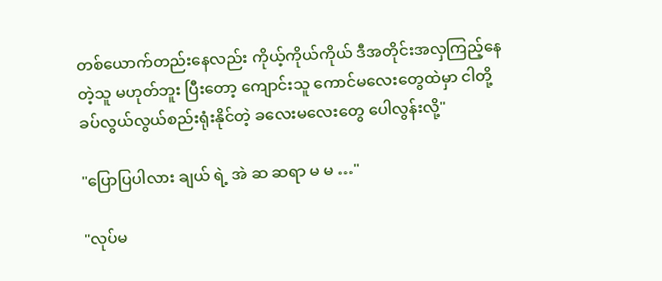တစ်ယောက်တည်းနေလည်း ကိုယ့်ကိုယ်ကိုယ် ဒီအတိုင်းအလှကြည့်နေတဲ့သူ မဟုတ်ဘူး ပြီးတော့ ကျောင်းသူ ကောင်မလေးတွေထဲမှာ ငါတို့ ခပ်လွယ်လွယ်စည်းရုံးနိုင်တဲ့ ခလေးမလေးတွေ ပေါလွန်းလို့"

"ပြောပြပါလား ချယ် ရဲ့ အဲ ဆ ဆရာ မ မ …"

"လုပ်မ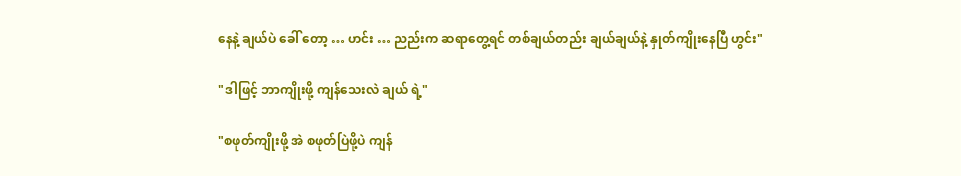နေနဲ့ ချယ်ပဲ ခေါ် တော့ … ဟင်း … ညည်းက ဆရာတွေ့ရင် တစ်ချယ်တည်း ချယ်ချယ်နဲ့ နှုတ်ကျိုးနေပြီ ဟွင်း"

"ဒါဖြင့် ဘာကျိုးဖို့ ကျန်သေးလဲ ချယ် ရဲ့"

"စဖုတ်ကျိုးဖို့ အဲ စဖုတ်ပြဲဖို့ပဲ ကျန်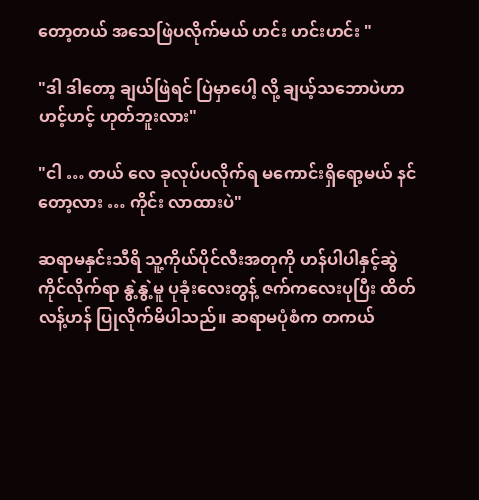တော့တယ် အသေဖြဲပလိုက်မယ် ဟင်း ဟင်းဟင်း "

"ဒါ ဒါတော့ ချယ်ဖြဲရင် ပြဲမှာပေါ့ လို့ ချယ့်သဘောပဲဟာ ဟင့်ဟင့် ဟုတ်ဘူးလား"

"ငါ … တယ် လေ ခုလုပ်ပလိုက်ရ မကောင်းရှိရော့မယ် နင်တော့လား … ကိုင်း လာထားပဲ"

ဆရာမနှင်းသီရိ သူ့ကိုယ်ပိုင်လီးအတုကို ဟန်ပါပါနှင့်ဆွဲကိုင်လိုက်ရာ နွဲ့နွဲ့မူ ပုခုံးလေးတွန့် ဇက်ကလေးပုပြီး ထိတ်လန့်ဟန် ပြုလိုက်မိပါသည်။ ဆရာမပုံစံက တကယ်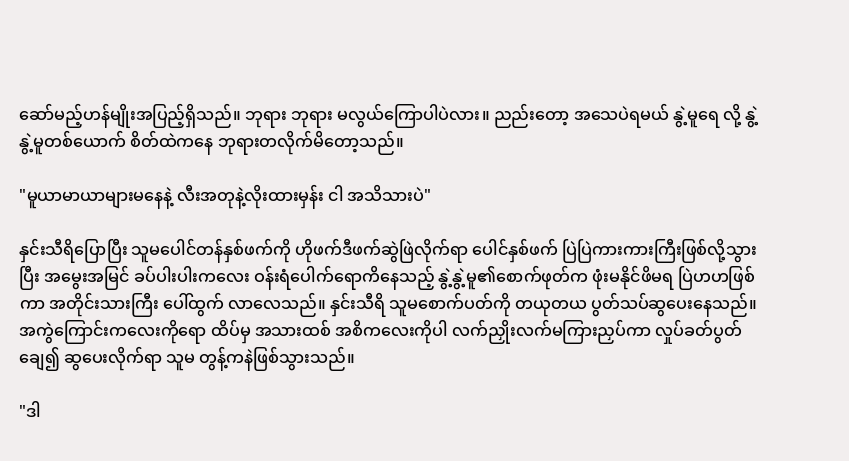ဆော်မည့်ဟန်မျိုးအပြည့်ရှိသည်။ ဘုရား ဘုရား မလွယ်ကြောပါပဲလား။ ညည်းတော့ အသေပဲရမယ် နွဲ့မူရေ လို့ နွဲ့နွဲ့မူတစ်ယောက် စိတ်ထဲကနေ ဘုရားတလိုက်မိတော့သည်။

"မူယာမာယာများမနေနဲ့ လီးအတုနဲ့လိုးထားမှန်း ငါ အသိသားပဲ"

နှင်းသီရိပြောပြီး သူမပေါင်တန်နှစ်ဖက်ကို ဟိုဖက်ဒီဖက်ဆွဲဖြဲလိုက်ရာ ပေါင်နှစ်ဖက် ပြဲပြဲကားကားကြီးဖြစ်လို့သွားပြီး အမွေးအမြင် ခပ်ပါးပါးကလေး ဝန်းရံပေါက်ရောကိနေသည့် နွဲ့နွဲ့မူ၏စောက်ဖုတ်က ဖုံးမနိုင်ဖိမရ ပြဲဟဟဖြစ်ကာ အတိုင်းသားကြီး ပေါ်ထွက် လာလေသည်။ နှင်းသီရိ သူမစောက်ပတ်ကို တယုတယ ပွတ်သပ်ဆွပေးနေသည်။ အကွဲကြောင်းကလေးကိုရော ထိပ်မှ အသားထစ် အစိကလေးကိုပါ လက်ညှိုးလက်မကြားညှပ်ကာ လှုပ်ခတ်ပွတ်ချေ၍ ဆွပေးလိုက်ရာ သူမ တွန့်ကနဲဖြစ်သွားသည်။

"ဒါ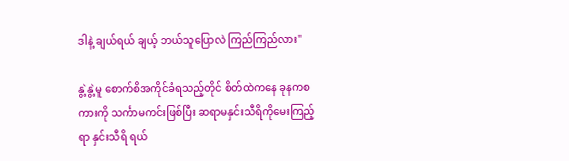ဒါနဲ့ ချယ်ရယ် ချယ့် ဘယ်သူပြောလဲ ကြည်ကြည်လား"

နွဲ့နွဲ့မူ စောက်စိအကိုင်ခံရသည့်တိုင် စိတ်ထဲကနေ ခုနကစကားကို သင်္ကာမကင်းဖြစ်ပြီး ဆရာမနှင်းသီရိကိုမေးကြည့်ရာ နှင်းသီရိ ရယ်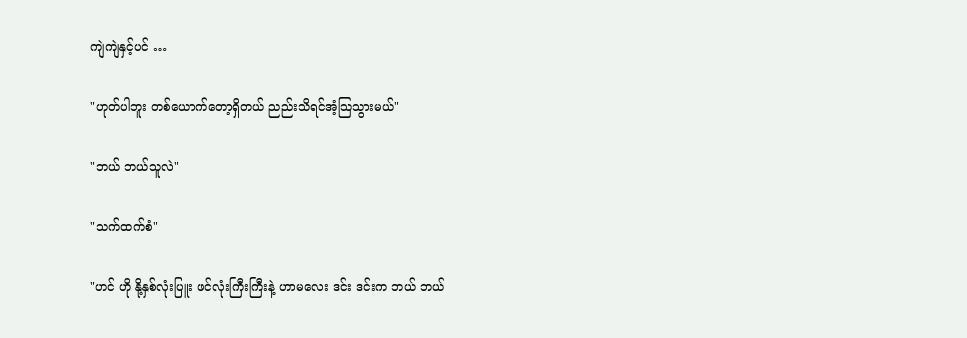ကျဲကျဲနှင့်ပင် …

"ဟုတ်ပါဘူး တစ်ယောက်တော့ရှိတယ် ညည်းသိရင်အံ့သြသွားမယ်"

"ဘယ် ဘယ်သူလဲ"

"သက်ထက်စံ"

"ဟင် ဟို နို့နှစ်လုံးပြူး ဖင်လုံးကြီးကြီးနဲ့ ဟာမလေး ဒင်း ဒင်းက ဘယ် ဘယ်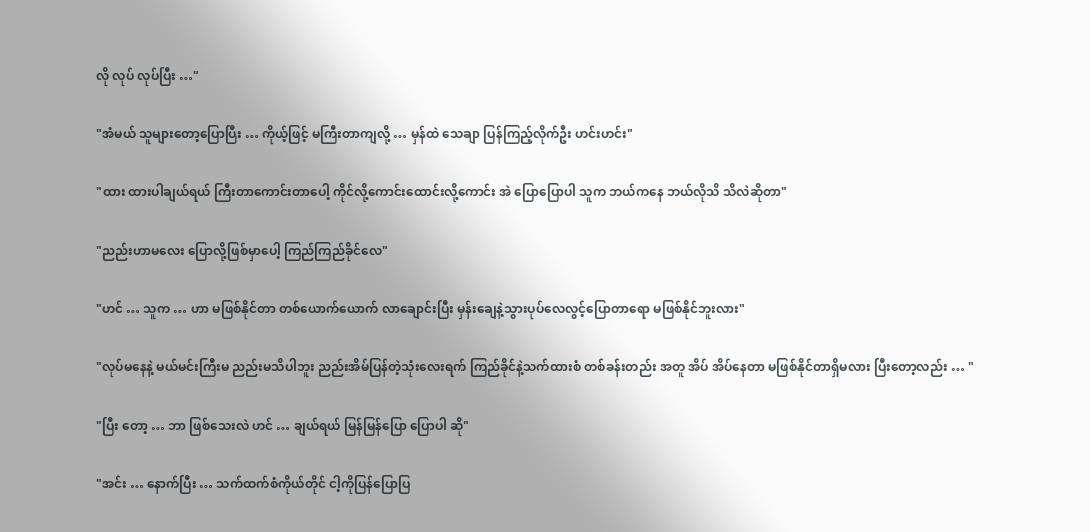လို လုပ် လုပ်ပြီး …"

"အံမယ် သူများတော့ပြောပြီး … ကိုယ့်ဖြင့် မကြီးတာကျလို့ … မှန်ထဲ သေချာ ပြန်ကြည့်လိုက်ဦး ဟင်းဟင်း"

"ထား ထားပါချယ်ရယ် ကြီးတာကောင်းတာပေါ့ ကိုင်လို့ကောင်းထောင်းလို့ကောင်း အဲ ပြောပြောပါ သူက ဘယ်ကနေ ဘယ်လိုသိ သိလဲဆိုတာ"

"ညည်းဟာမလေး ပြောလို့ဖြစ်မှာပေါ့ ကြည်ကြည်ခိုင်လေ"

"ဟင် … သူက … ဟာ မဖြစ်နိုင်တာ တစ်ယောက်ယောက် လာချောင်းပြီး မှန်းချေနဲ့သွားပုပ်လေလွင့်ပြောတာရော မဖြစ်နိုင်ဘူးလား"

"လုပ်မနေနဲ့ မယ်မင်းကြီးမ ညည်းမသိပါဘူး ညည်းအိမ်ပြန်တဲ့သုံးလေးရက် ကြည်ခိုင်နဲ့သက်ထားစံ တစ်ခန်းတည်း အတူ အိပ် အိပ်နေတာ မဖြစ်နိုင်တာရှိမလား ပြီးတော့လည်း … "

"ပြီး တော့ … ဘာ ဖြစ်သေးလဲ ဟင် … ချယ်ရယ် မြန်မြန်ပြော ပြောပါ ဆို"

"အင်း … နောက်ပြီး … သက်ထက်စံကိုယ်တိုင် ငါ့ကိုပြန်ပြောပြ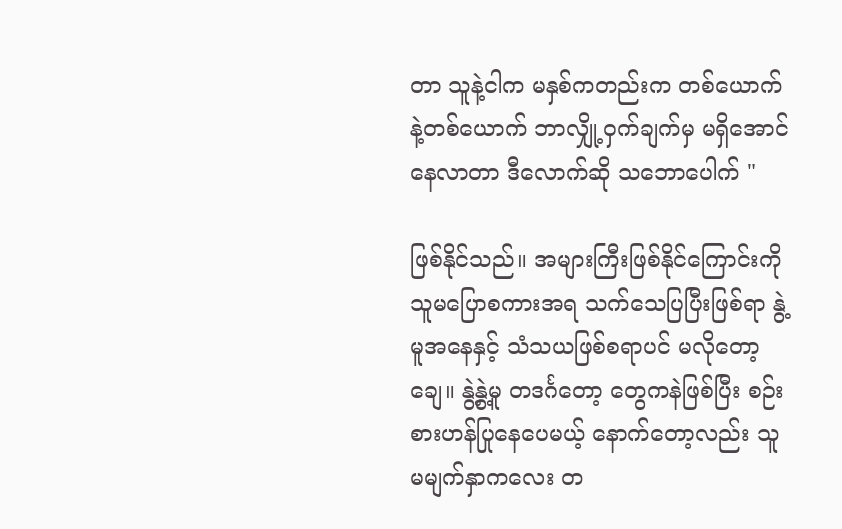တာ သူနဲ့ငါက မနှစ်ကတည်းက တစ်ယောက်နဲ့တစ်ယောက် ဘာလျှို့ဝှက်ချက်မှ မရှိအောင်နေလာတာ ဒီလောက်ဆို သဘောပေါက် "

ဖြစ်နိုင်သည်။ အများကြီးဖြစ်နိုင်ကြောင်းကို သူမပြောစကားအရ သက်သေပြပြီးဖြစ်ရာ နွဲ့မူအနေနှင့် သံသယဖြစ်စရာပင် မလိုတော့ချေ။ နွဲ့နွဲ့မူ တဒင်္ဂတော့ တွေကနဲဖြစ်ပြီး စဉ်းစားဟန်ပြုနေပေမယ့် နောက်တော့လည်း သူမမျက်နှာကလေး တ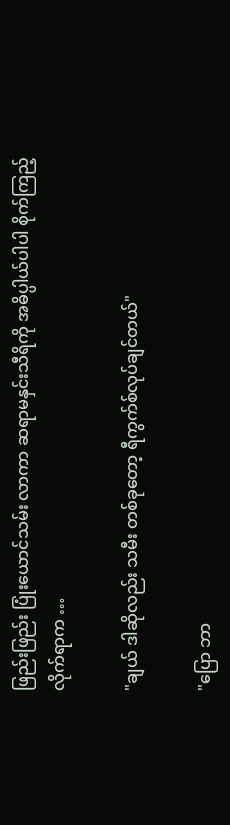ဖြည်းဖြည်း ပြုံးယောင်သမ်း လာကာ ဆရာမနှင်းသီရိကို အဓိပ္ပါယ်ပါပါ စိုက်ကြည့်လိုက်ရာက …

"ချယ် ဒါဆိုလည်း သမီး တစ်ခုတော့ ရီကွက်စ်လုပ်ချင်တယ်"

"ပြော ဘာ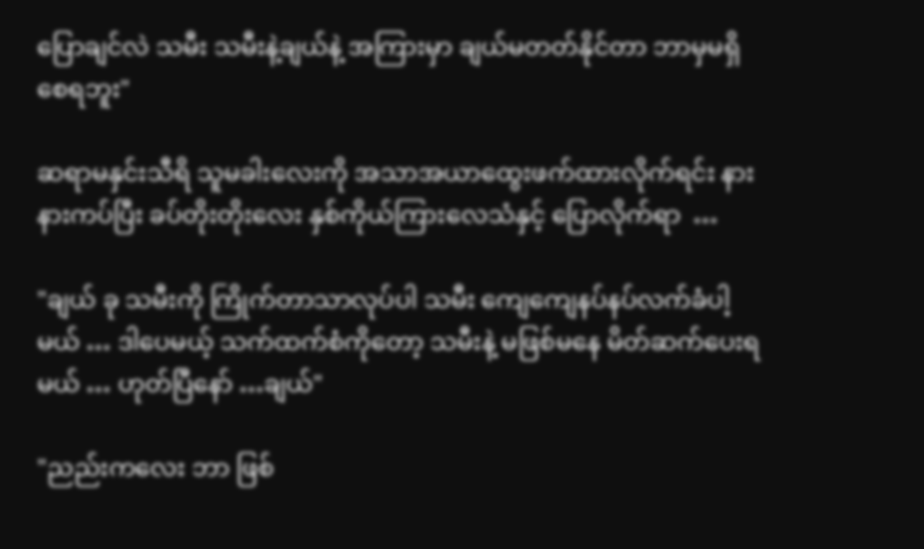ပြောချင်လဲ သမီး သမီးနဲ့ချယ်နဲ့ အကြားမှာ ချယ်မတတ်နိုင်တာ ဘာမှမရှိစေရဘူး"

ဆရာမနှင်းသီရိ သူမခါးလေးကို အသာအယာထွေးဖက်ထားလိုက်ရင်း နားနားကပ်ပြီး ခပ်တိုးတိုးလေး နှစ်ကိုယ်ကြားလေသံနှင့် ပြောလိုက်ရာ  …

"ချယ် ခု သမီးကို ကြိုက်တာသာလုပ်ပါ သမီး ကျေကျေနပ်နပ်လက်ခံပါ့မယ် … ဒါပေမယ့် သက်ထက်စံကိုတော့ သမီးနဲ့ မဖြစ်မနေ မိတ်ဆက်ပေးရမယ် … ဟုတ်ပြီနော် …ချယ်"

"ညည်းကလေး ဘာ ဖြစ်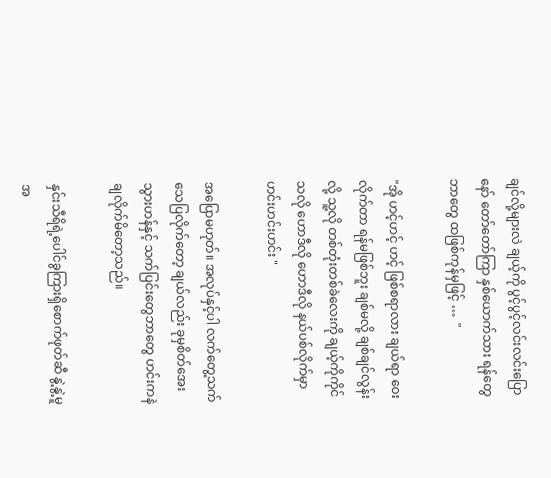ချင်လို့များလဲ ချယ့်ကို ပွင့်ပွင့်လင်းလင်းပြောနော် တော်တော်ကြာ နှစ်ယောက်သား ရန်တွေဘာတွေ ထဖြစ်ကုန်မှဖြင့် …  "

"အို ဟင့်ဟင့် ဟင့် ဖြစ်စရာလား ချယ်ရာ ဝေးလိုက်တာ ရန်မဖြစ်ဘူး ချစ်မလို့ ချစ်ချင်လွန်းလို့ သူ့လို တစ်တုံးတစ်ခဲလေးကို ချယ့်ကိုကိုင်သလို ဟောဒီလို ဟောဒီလို နယ်ပစ်လိုက်မှာ ဟင်းဟင်းဟင်း "

အပြောမဟုတ်။ အလုပ်နှင့်ပါ လက်တွေ့သက်သေပြလိုက်တော့ ချယ်လည်း ခုမှစိတ်အေးသွားဟန်နှင့် သက်ပြင်းတွေဘာတွေ ဟင်းကနဲချလိုက်မိတော့သည်။

နှင်းသီရိရဲ့ပေါင်ခွကြားရှိစောက်ဖုတ်ဆီ နွဲ့နွဲ့မူ အ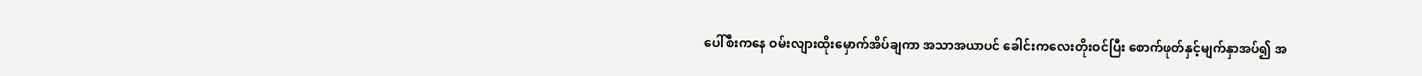ပေါ်စီးကနေ ဝမ်းလျားထိုးမှောက်အိပ်ချကာ အသာအယာပင် ခေါင်းကလေးတိုးဝင်ပြီး စောက်ဖုတ်နှင့်မျက်နှာအပ်၍ အ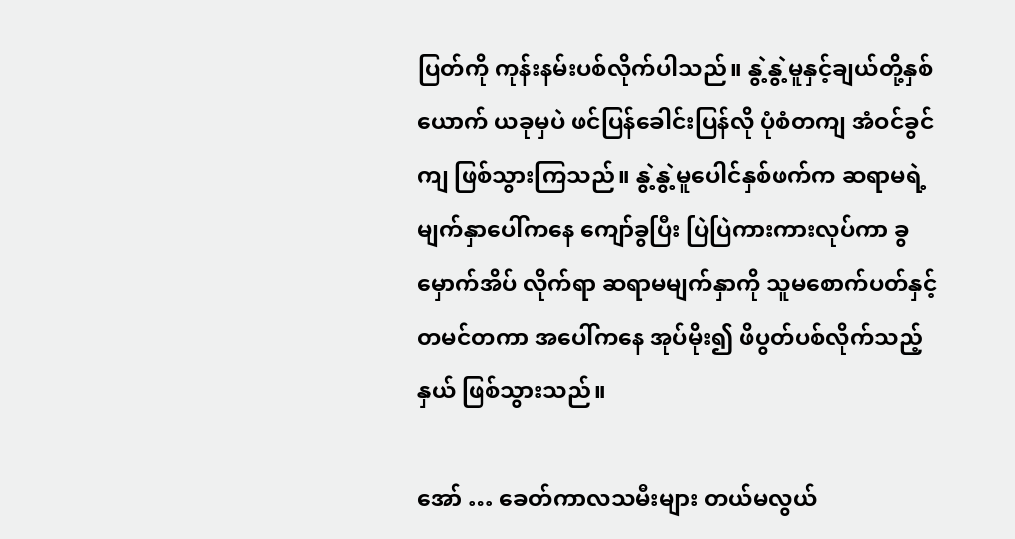ပြတ်ကို ကုန်းနမ်းပစ်လိုက်ပါသည်။ နွဲ့နွဲ့မူနှင့်ချယ်တို့နှစ်ယောက် ယခုမှပဲ ဖင်ပြန်ခေါင်းပြန်လို ပုံစံတကျ အံဝင်ခွင်ကျ ဖြစ်သွားကြသည်။ နွဲ့နွဲ့မူပေါင်နှစ်ဖက်က ဆရာမရဲ့မျက်နှာပေါ်ကနေ ကျော်ခွပြီး ပြဲပြဲကားကားလုပ်ကာ ခွမှောက်အိပ် လိုက်ရာ ဆရာမမျက်နှာကို သူမစောက်ပတ်နှင့်တမင်တကာ အပေါ်ကနေ အုပ်မိုး၍ ဖိပွတ်ပစ်လိုက်သည့်နှယ် ဖြစ်သွားသည်။

အော် … ခေတ်ကာလသမီးများ တယ်မလွယ်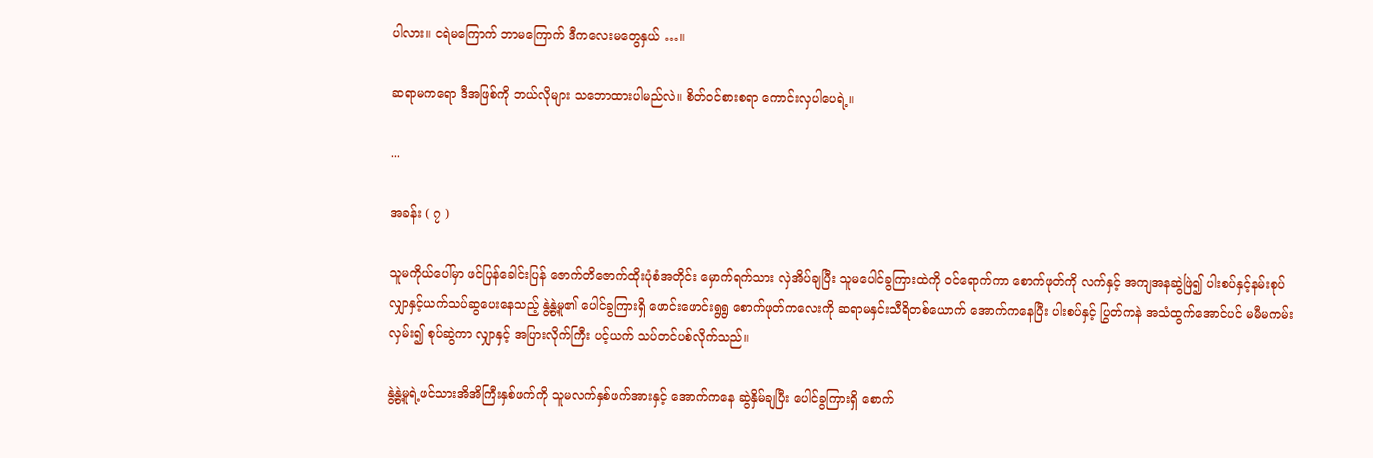ပါလား။ ငရဲမကြောက် ဘာမကြောက် ဒီကလေးမတွေနှယ် …။

ဆရာမကရော ဒီအဖြစ်ကို ဘယ်လိုများ သဘောထားပါမည်လဲ။ စိတ်ဝင်စားစရာ ကောင်းလှပါပေရဲ့။

...

အခန်း ( ၇ )

သူမကိုယ်ပေါ်မှာ ဖင်ပြန်ခေါင်းပြန် ဇောက်တိဇောက်ထိုးပုံစံအတိုင်း မှောက်ရက်သား လှဲအိပ်ချပြီး သူမပေါင်ခွကြားထဲကို ဝင်ရောက်ကာ စောက်ဖုတ်ကို လက်နှင့် အကျအနဆွဲဖြဲ၍ ပါးစပ်နှင့်နမ်းစုပ် လျှာနှင့်ယက်သပ်ဆွပေးနေသည့် နွဲ့နွဲ့မူ၏ ပေါင်ခွကြားရှိ ဖောင်းဖောင်းရွရွ စောက်ဖုတ်ကလေးကို ဆရာမနှင်းသီရိတစ်ယောက် အောက်ကနေပြီး ပါးစပ်နှင့် ပြွတ်ကနဲ အသံထွက်အောင်ပင် မမီမကမ်း လှမ်း၍ စုပ်ဆွဲကာ လျှာနှင့် အပြားလိုက်ကြီး ပင့်ယက် သပ်တင်ပစ်လိုက်သည်။

နွဲ့နွဲ့မူရဲ့ဖင်သားအိအိကြီးနှစ်ဖက်ကို သူမလက်နှစ်ဖက်အားနှင့် အောက်ကနေ ဆွဲနှိမ်ချပြီး ပေါင်ခွကြားရှိ စောက်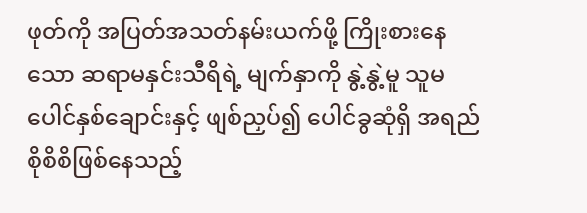ဖုတ်ကို အပြတ်အသတ်နမ်းယက်ဖို့ ကြိုးစားနေသော ဆရာမနှင်းသီရိရဲ့ မျက်နှာကို နွဲ့နွဲ့မူ သူမပေါင်နှစ်ချောင်းနှင့် ဖျစ်ညှပ်၍ ပေါင်ခွဆုံရှိ အရည်စိုစိစိဖြစ်နေသည့်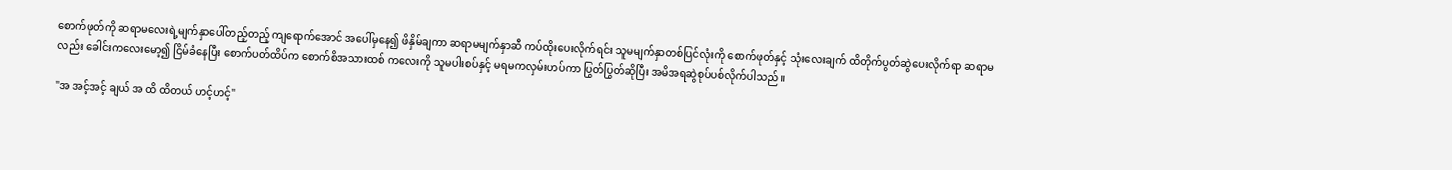စောက်ဖုတ်ကို ဆရာမလေးရဲ့မျက်နှာပေါ်တည့်တည့် ကျရောက်အောင် အပေါ်မှနေ၍ ဖိနှိမ်ချကာ ဆရာမမျက်နှာဆီ ကပ်ထိုးပေးလိုက်ရင်း သူမမျက်နှာတစ်ပြင်လုံးကို စောက်ဖုတ်နှင့် သုံးလေးချက် ထိတိုက်ပွတ်ဆွဲပေးလိုက်ရာ ဆရာမလည်း ခေါင်းကလေးမော့၍ ငြိမ်ခံနေပြီး စောက်ပတ်ထိပ်က စောက်စိအသားထစ် ကလေးကို သူမပါးစပ်နှင့် မရမကလှမ်းဟပ်ကာ ပြွတ်ပြွတ်ဆိုပြီး အမိအရဆွဲစုပ်ပစ်လိုက်ပါသည်။

"အ အင့်အင့် ချယ် အ ထိ ထိတယ် ဟင့်ဟင့်"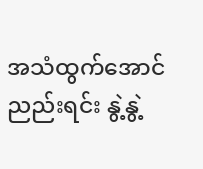အသံထွက်အောင်ညည်းရင်း နွဲ့နွဲ့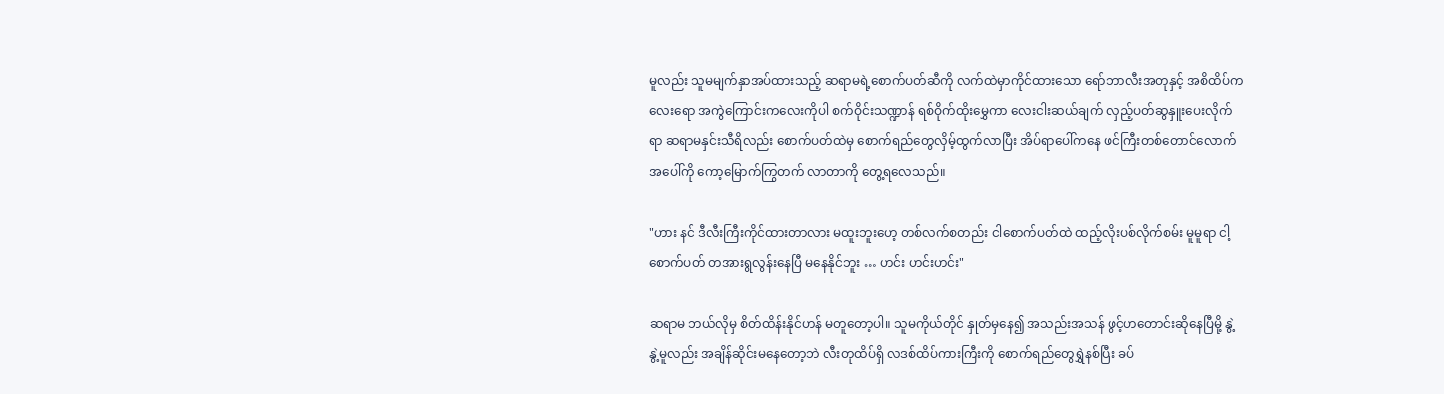မူလည်း သူမမျက်နှာအပ်ထားသည့် ဆရာမရဲ့စောက်ပတ်ဆီကို လက်ထဲမှာကိုင်ထားသော ရော်ဘာလီးအတုနှင့် အစိထိပ်ကလေးရော အကွဲကြောင်းကလေးကိုပါ စက်ဝိုင်းသဏ္ဍာန် ရစ်ဝိုက်ထိုးမွှေကာ လေးငါးဆယ်ချက် လှည့်ပတ်ဆွနှူးပေးလိုက်ရာ ဆရာမနှင်းသီရိလည်း စောက်ပတ်ထဲမှ စောက်ရည်တွေလှိမ့်ထွက်လာပြီး အိပ်ရာပေါ်ကနေ ဖင်ကြီးတစ်တောင်လောက် အပေါ်ကို ကော့မြောက်ကြွတက် လာတာကို တွေ့ရလေသည်။

"ဟား နင် ဒီလီးကြီးကိုင်ထားတာလား မထူးဘူးဟေ့ တစ်လက်စတည်း ငါစောက်ပတ်ထဲ ထည့်လိုးပစ်လိုက်စမ်း မူမူရာ ငါ့စောက်ပတ် တအားရွလွန်းနေပြီ မနေနိုင်ဘူး … ဟင်း ဟင်းဟင်း"

ဆရာမ ဘယ်လိုမှ စိတ်ထိန်းနိုင်ဟန် မတူတော့ပါ။ သူမကိုယ်တိုင် နှုတ်မှနေ၍ အသည်းအသန် ဖွင့်ဟတောင်းဆိုနေပြီမို့ နွဲ့နွဲ့မူလည်း အချိန်ဆိုင်းမနေတော့ဘဲ လီးတုထိပ်ရှိ လဒစ်ထိပ်ကားကြီးကို စောက်ရည်တွေရွှဲနစ်ပြီး ခပ်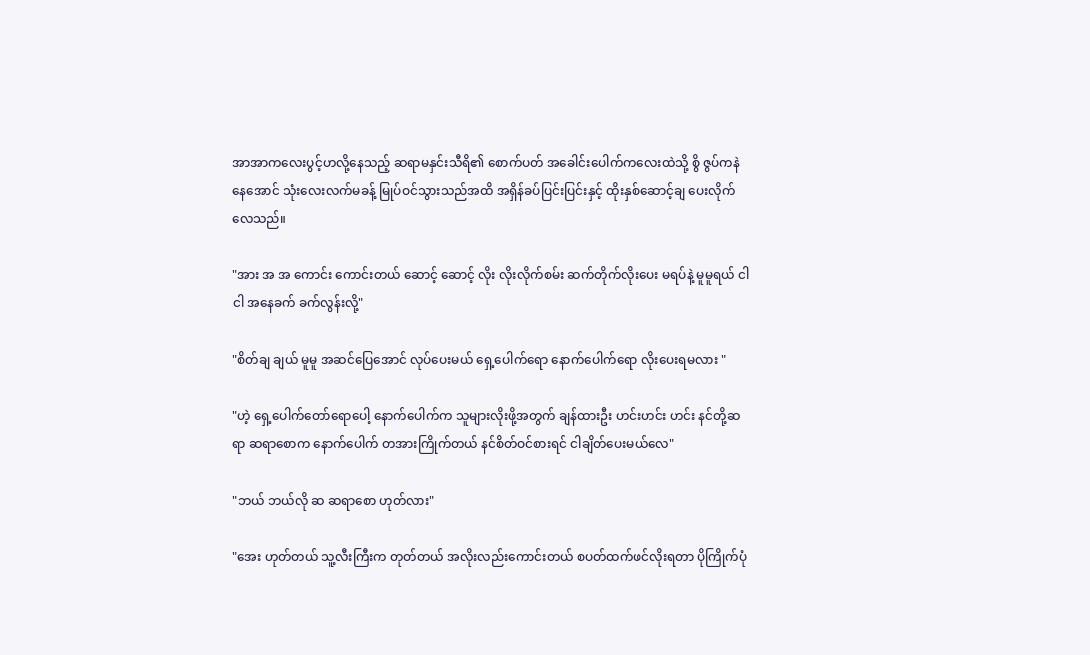အာအာကလေးပွင့်ဟလို့နေသည့် ဆရာမနှင်းသီရိ၏ စောက်ပတ် အခေါင်းပေါက်ကလေးထဲသို့ စွိ ဇွပ်ကနဲ နေအောင် သုံးလေးလက်မခန့် မြုပ်ဝင်သွားသည်အထိ အရှိန်ခပ်ပြင်းပြင်းနှင့် ထိုးနှစ်ဆောင့်ချ ပေးလိုက်လေသည်။

"အား အ အ ကောင်း ကောင်းတယ် ဆောင့် ဆောင့် လိုး လိုးလိုက်စမ်း ဆက်တိုက်လိုးပေး မရပ်နဲ့ မူမူရယ် ငါ ငါ အနေခက် ခက်လွန်းလို့"

"စိတ်ချ ချယ် မူမူ အဆင်ပြေအောင် လုပ်ပေးမယ် ရှေ့ပေါက်ရော နောက်ပေါက်ရော လိုးပေးရမလား "

"ဟဲ့ ရှေ့ပေါက်တော်ရောပေါ့ နောက်ပေါက်က သူများလိုးဖို့အတွက် ချန်ထားဦး ဟင်းဟင်း ဟင်း နင်တို့ဆရာ ဆရာစောက နောက်ပေါက် တအားကြိုက်တယ် နင်စိတ်ဝင်စားရင် ငါချိတ်ပေးမယ်လေ"

"ဘယ် ဘယ်လို ဆ ဆရာစော ဟုတ်လား"

"အေး ဟုတ်တယ် သူ့လီးကြီးက တုတ်တယ် အလိုးလည်းကောင်းတယ် စပတ်ထက်ဖင်လိုးရတာ ပိုကြိုက်ပုံ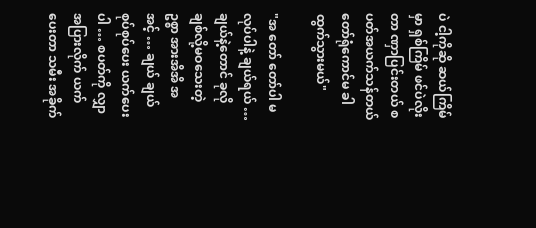ပဲ ငါ့ကိုဆို ဆယ်ကြိမ်မှာ ရှစ်ကြိမ် ဖင်ပဲလိုးတာ ဏှာပြင်းတယ် စပတ်အယက်သန်တယ် တော်ရုံကောင်မ ခါထွက်သွားမယ်"

"အ တော် တော်ပါ မ လုပ်ပါနဲ့ ချယ်ရယ် … ချယ်နဲ့တောင် ခုလို ချစ်လို့မဝသေးတဲ့ဥစ္စာ အားအိအိ အ အင့် … ချယ် ချယ် စုပ်စုပ်ပေး ယက်ပေးပါ … စပတ်ကို လျှာအပြားလိုက် ယက်ပေးတာ သမီး အခိုက်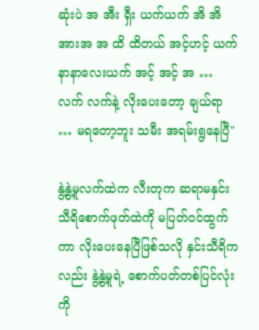ဆုံးပဲ အ အီး ရှီး ယက်ယက် အိ အိ အားအ အ ထိ ထိတယ် အင့်ဟင့် ယက် နာနာလေးယက် အင့် အင့် အ … လက် လက်နဲ့ လိုးပေးတော့ ချယ်ရာ … မရတော့ဘူး သမီး အရမ်းရွနေပြီ"

နွဲ့နွဲ့မူလက်ထဲက လီးတုက ဆရာမနှင်းသီရိစောက်ဖုတ်ထဲကို မပြတ်ဝင်ထွက်ကာ လိုးပေးနေပြီဖြစ်သလို နှင်းသီရိကလည်း နွဲ့နွဲ့မူရဲ့ စောက်ပတ်တစ်ပြင်လုံးကို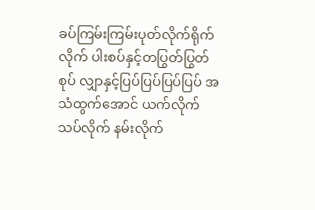ခပ်ကြမ်းကြမ်းပုတ်လိုက်ရိုက်လိုက် ပါးစပ်နှင့်တပြွတ်ပြွတ်စုပ် လျှာနှင့်ပြပ်ပြပ်ပြပ်ပြပ် အသံထွက်အောင် ယက်လိုက်သပ်လိုက် နမ်းလိုက်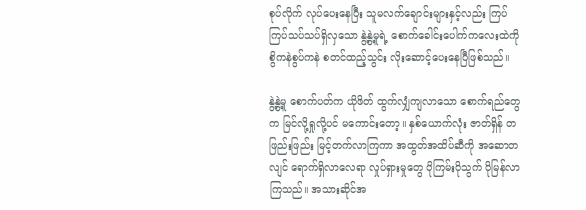စုပ်လိုက် လုပ်ပေးနေပြီး သူမလက်ချောင်းများနှင့်လည်း ကြပ်ကြပ်သပ်သပ်ရှိလှသော နွဲ့နွဲ့မူရဲ့ စောက်ခေါင်းပေါက်ကလေးထဲကို စွိကနဲစွပ်ကနဲ စတင်ထည့်သွင်း လိုးဆောင့်ပေးနေပြီဖြစ်သည်။

နွဲ့နွဲ့မူ စောက်ပတ်က ယိုဖိတ် ထွက်လျှံကျလာသော စောက်ရည်တွေက မြင်လို့ရှုလို့ပင် မကောင်းတော့။ နှစ်ယောက်လုံး ဇာတ်ရှိန် တဖြည်းဖြည်း မြင့်တက်လာကြကာ အထွတ်အထိပ်ဆီကို အဆောတလျင် ရောက်ရှိလာလေရာ လှုပ်ရှားမှုတွေ ပိုကြမ်းပိုသွက် ပိုမြန်လာကြသည်။ အသားဆိုင်အ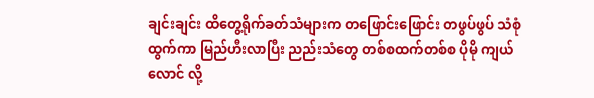ချင်းချင်း ထိတွေ့ရိုက်ခတ်သံများက တဖြောင်းဖြောင်း တဖွပ်ဖွပ် သံစုံထွက်ကာ မြည်ဟီးလာပြီး ညည်းသံတွေ တစ်စထက်တစ်စ ပိုမို ကျယ်လောင် လို့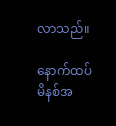လာသည်။

နောက်ထပ် မိနစ်အ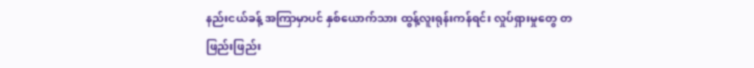နည်းငယ်ခန့် အကြာမှာပင် နှစ်ယောက်သား ထွန့်လူးရုန်းကန်ရင်း လှုပ်ရှားမှုတွေ တဖြည်းဖြည်း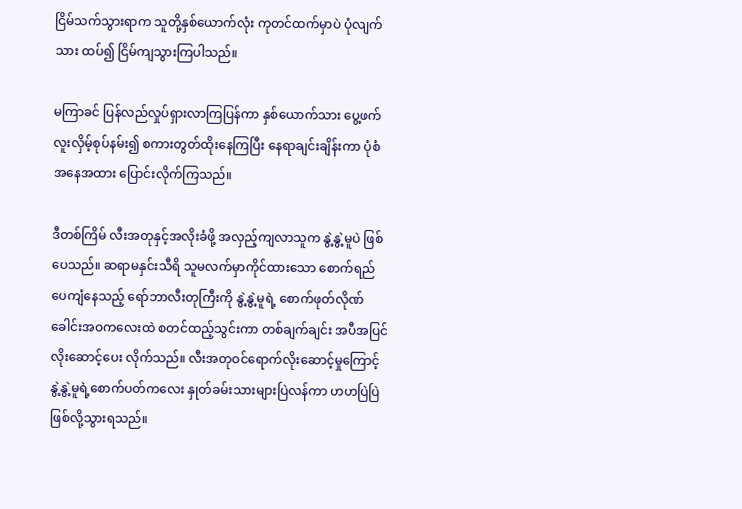ငြိမ်သက်သွားရာက သူတို့နှစ်ယောက်လုံး ကုတင်ထက်မှာပဲ ပုံလျက်သား ထပ်၍ ငြိမ်ကျသွားကြပါသည်။

မကြာခင် ပြန်လည်လှုပ်ရှားလာကြပြန်ကာ နှစ်ယောက်သား ပွေ့ဖက်လူးလှိမ့်စုပ်နမ်း၍ စကားတွတ်ထိုးနေကြပြီး နေရာချင်းချိန်းကာ ပုံစံအနေအထား ပြောင်းလိုက်ကြသည်။

ဒီတစ်ကြိမ် လီးအတုနှင့်အလိုးခံဖို့ အလှည့်ကျလာသူက နွဲ့နွဲ့မူပဲ ဖြစ်ပေသည်။ ဆရာမနှင်းသီရိ သူမလက်မှာကိုင်ထားသော စောက်ရည် ပေကျံနေသည့် ရော်ဘာလီးတုကြီးကို နွဲ့နွဲ့မူရဲ့ စောက်ဖုတ်လိုဏ်ခေါင်းအဝကလေးထဲ စတင်ထည့်သွင်းကာ တစ်ချက်ချင်း အပီအပြင် လိုးဆောင့်ပေး လိုက်သည်။ လီးအတုဝင်ရောက်လိုးဆောင့်မှုကြောင့် နွဲ့နွဲ့မူရဲ့စောက်ပတ်ကလေး နှုတ်ခမ်းသားများပြဲလန်ကာ ဟဟပြဲပြဲ ဖြစ်လို့သွားရသည်။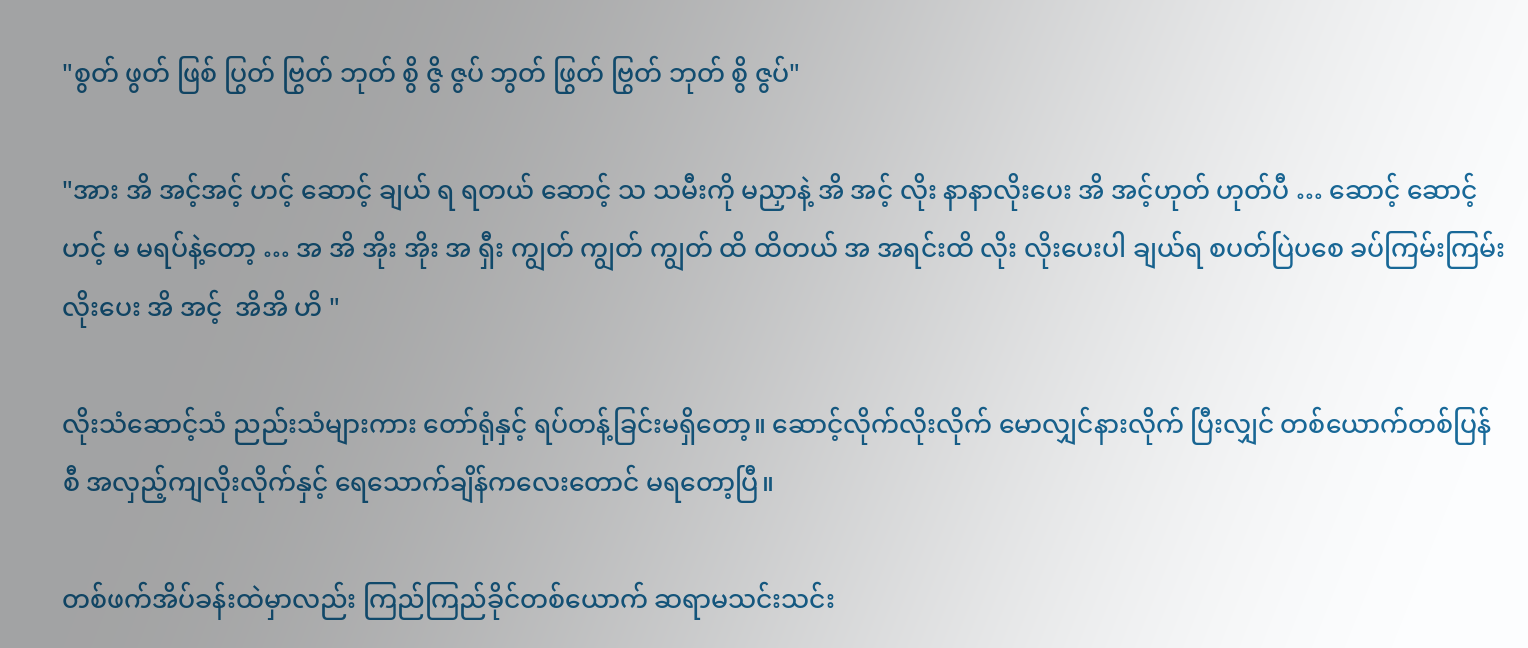"စွတ် ဖွတ် ဖြစ် ပြွတ် ဗြွတ် ဘုတ် စွိ ဇွိ ဇွပ် ဘွတ် ဖြွတ် ဗြွတ် ဘုတ် စွိ ဇွပ်"

"အား အိ အင့်အင့် ဟင့် ဆောင့် ချယ် ရ ရတယ် ဆောင့် သ သမီးကို မညှာနဲ့ အိ အင့် လိုး နာနာလိုးပေး အိ အင့်ဟုတ် ဟုတ်ပီ … ဆောင့် ဆောင့် ဟင့် မ မရပ်နဲ့တော့ … အ အိ အိုး အိုး အ ရှီး ကျွတ် ကျွတ် ကျွတ် ထိ ထိတယ် အ အရင်းထိ လိုး လိုးပေးပါ ချယ်ရ စပတ်ပြဲပစေ ခပ်ကြမ်းကြမ်း လိုးပေး အိ အင့်  အိအိ ဟိ "

လိုးသံဆောင့်သံ ညည်းသံများကား တော်ရုံနှင့် ရပ်တန့်ခြင်းမရှိတော့။ ဆောင့်လိုက်လိုးလိုက် မောလျှင်နားလိုက် ပြီးလျှင် တစ်ယောက်တစ်ပြန်စီ အလှည့်ကျလိုးလိုက်နှင့် ရေသောက်ချိန်ကလေးတောင် မရတော့ပြီ။

တစ်ဖက်အိပ်ခန်းထဲမှာလည်း ကြည်ကြည်ခိုင်တစ်ယောက် ဆရာမသင်းသင်း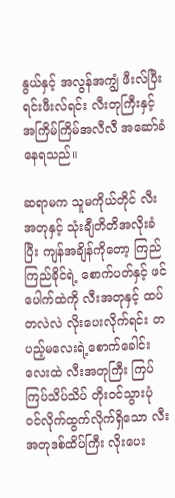နွယ်နှင့် အလွန်အကျွံ ဖီးလ်ပြီးရင်းဖီးလ်ရင်း လီးတုကြီးနှင့် အကြိမ်ကြိမ်အလီလီ အဆော်ခံနေရသည်။

ဆရာမက သူမကိုယ်တိုင် လီးအတုနှင့် သုံးချီတိတိအလိုးခံပြီး ကျန်အချိန်ကိုတော့ ကြည်ကြည်ခိုင်ရဲ့ စောက်ပတ်နှင့် ဖင်ပေါက်ထဲကို လီးအတုနှင့် ထပ်တလဲလဲ လိုးပေးလိုက်ရင်း တပည့်မလေးရဲ့စောက်ခေါင်းလေးထဲ လီးအတုကြီး ကြပ်ကြပ်သိပ်သိပ် တိုးဝင်သွားပုံ ဝင်လိုက်ထွက်လိုက်ရှိသော လီးအတုဒစ်ထိပ်ကြီး လိုးပေး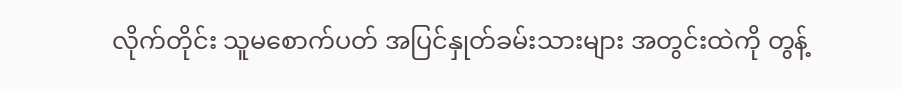လိုက်တိုင်း သူမစောက်ပတ် အပြင်နှုတ်ခမ်းသားများ အတွင်းထဲကို တွန့်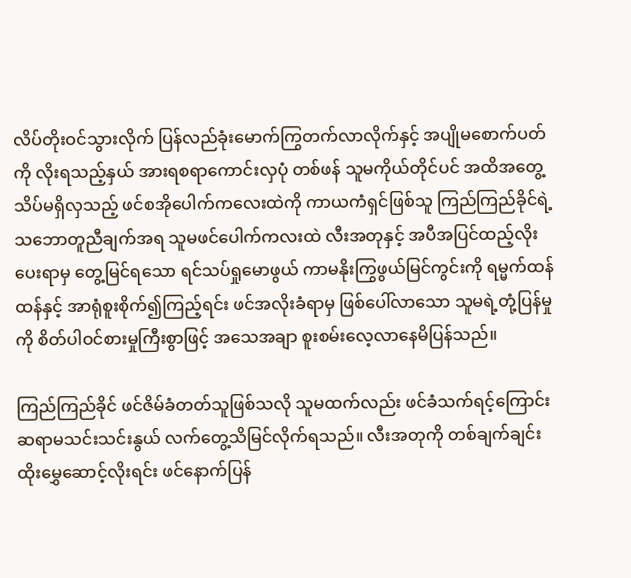လိပ်တိုးဝင်သွားလိုက် ပြန်လည်ခုံးမောက်ကြွတက်လာလိုက်နှင့် အပျိုမစောက်ပတ်ကို လိုးရသည့်နှယ် အားရစရာကောင်းလှပုံ တစ်ဖန် သူမကိုယ်တိုင်ပင် အထိအတွေ့သိပ်မရှိလှသည့် ဖင်စအိုပေါက်ကလေးထဲကို ကာယကံရှင်ဖြစ်သူ ကြည်ကြည်ခိုင်ရဲ့ သဘောတူညီချက်အရ သူမဖင်ပေါက်ကလးထဲ လီးအတုနှင့် အပီအပြင်ထည့်လိုးပေးရာမှ တွေ့မြင်ရသော ရင်သပ်ရှုမောဖွယ် ကာမနိုးကြွဖွယ်မြင်ကွင်းကို ရမ္မက်ထန်ထန်နှင့် အာရုံစူးစိုက်၍ကြည့်ရင်း ဖင်အလိုးခံရာမှ ဖြစ်ပေါ်လာသော သူမရဲ့တုံ့ပြန်မှုကို စိတ်ပါဝင်စားမှုကြီးစွာဖြင့် အသေအချာ စူးစမ်းလေ့လာနေမိပြန်သည်။

ကြည်ကြည်ခိုင် ဖင်ဇိမ်ခံတတ်သူဖြစ်သလို သူမထက်လည်း ဖင်ခံသက်ရင့်ကြောင်း ဆရာမသင်းသင်းနွယ် လက်တွေ့သိမြင်လိုက်ရသည်။ လီးအတုကို တစ်ချက်ချင်းထိုးမွှေဆောင့်လိုးရင်း ဖင်နောက်ပြန်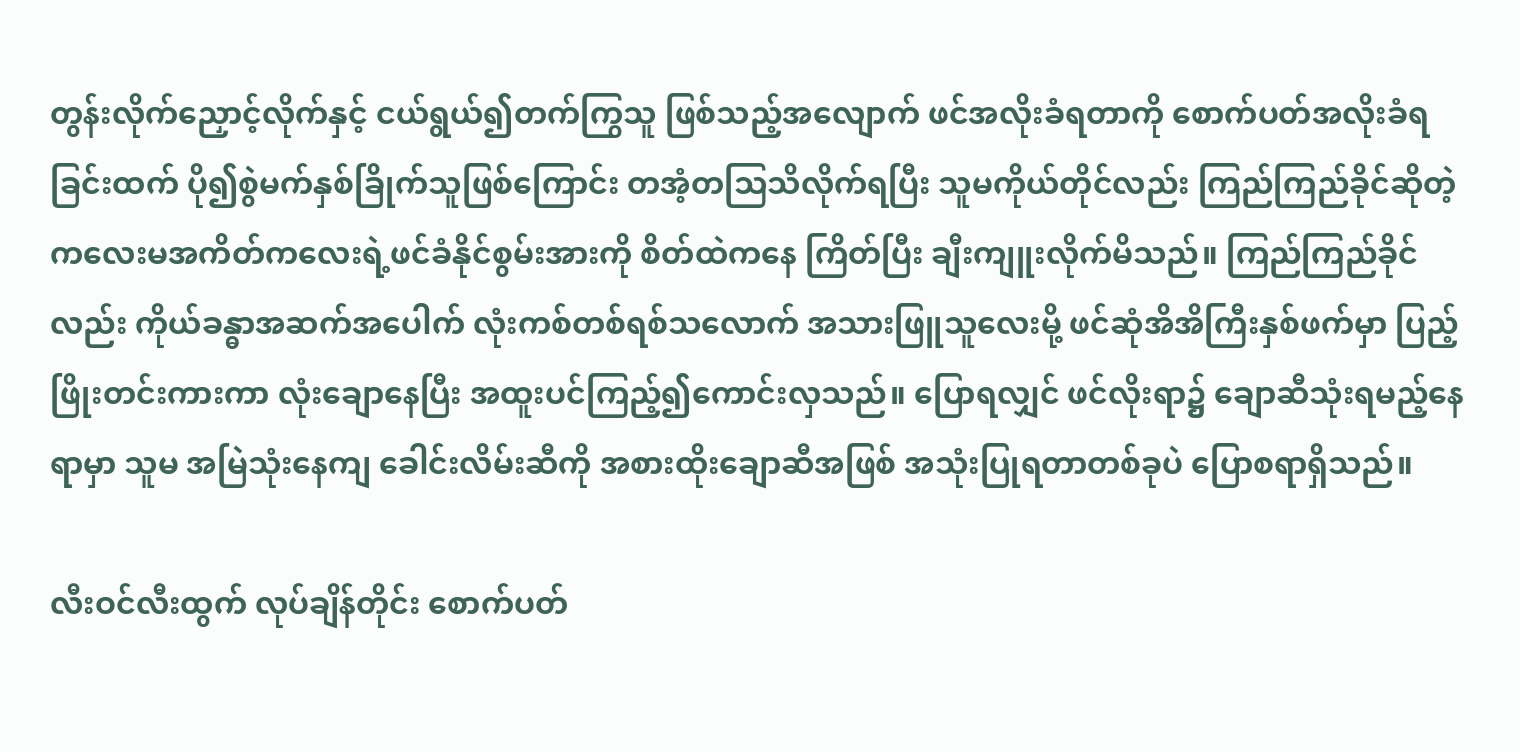တွန်းလိုက်ညှောင့်လိုက်နှင့် ငယ်ရွယ်၍တက်ကြွသူ ဖြစ်သည့်အလျောက် ဖင်အလိုးခံရတာကို စောက်ပတ်အလိုးခံရခြင်းထက် ပို၍စွဲမက်နှစ်ခြိုက်သူဖြစ်ကြောင်း တအံ့တသြသိလိုက်ရပြီး သူမကိုယ်တိုင်လည်း ကြည်ကြည်ခိုင်ဆိုတဲ့ ကလေးမအကိတ်ကလေးရဲ့ဖင်ခံနိုင်စွမ်းအားကို စိတ်ထဲကနေ ကြိတ်ပြီး ချီးကျူးလိုက်မိသည်။ ကြည်ကြည်ခိုင်လည်း ကိုယ်ခန္ဓာအဆက်အပေါက် လုံးကစ်တစ်ရစ်သလောက် အသားဖြူသူလေးမို့ ဖင်ဆုံအိအိကြီးနှစ်ဖက်မှာ ပြည့်ဖြိုးတင်းကားကာ လုံးချောနေပြီး အထူးပင်ကြည့်၍ကောင်းလှသည်။ ပြောရလျှင် ဖင်လိုးရာ၌ ချောဆီသုံးရမည့်နေရာမှာ သူမ အမြဲသုံးနေကျ ခေါင်းလိမ်းဆီကို အစားထိုးချောဆီအဖြစ် အသုံးပြုရတာတစ်ခုပဲ ပြောစရာရှိသည်။

လီးဝင်လီးထွက် လုပ်ချိန်တိုင်း စောက်ပတ်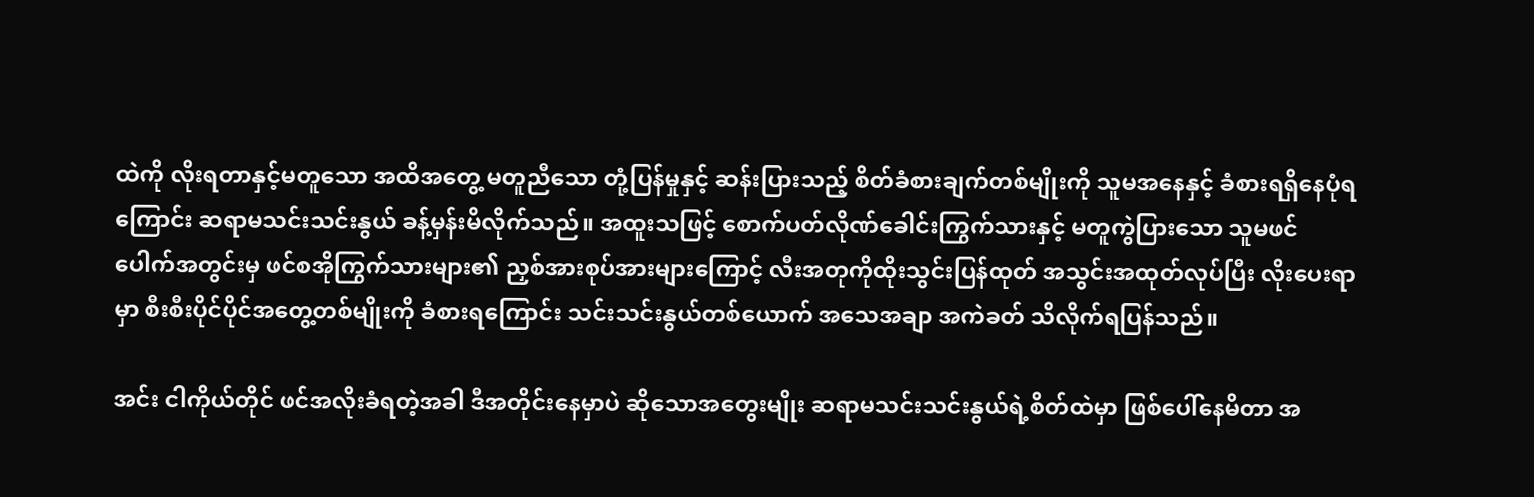ထဲကို လိုးရတာနှင့်မတူသော အထိအတွေ့ မတူညီသော တုံ့ပြန်မှုနှင့် ဆန်းပြားသည့် စိတ်ခံစားချက်တစ်မျိုးကို သူမအနေနှင့် ခံစားရရှိနေပုံရကြောင်း ဆရာမသင်းသင်းနွယ် ခန့်မှန်းမိလိုက်သည်။ အထူးသဖြင့် စောက်ပတ်လိုဏ်ခေါင်းကြွက်သားနှင့် မတူကွဲပြားသော သူမဖင်ပေါက်အတွင်းမှ ဖင်စအိုကြွက်သားများ၏ ညှစ်အားစုပ်အားများကြောင့် လီးအတုကိုထိုးသွင်းပြန်ထုတ် အသွင်းအထုတ်လုပ်ပြီး လိုးပေးရာမှာ စီးစီးပိုင်ပိုင်အတွေ့တစ်မျိုးကို ခံစားရကြောင်း သင်းသင်းနွယ်တစ်ယောက် အသေအချာ အကဲခတ် သိလိုက်ရပြန်သည်။

အင်း ငါကိုယ်တိုင် ဖင်အလိုးခံရတဲ့အခါ ဒီအတိုင်းနေမှာပဲ ဆိုသောအတွေးမျိုး ဆရာမသင်းသင်းနွယ်ရဲ့စိတ်ထဲမှာ ဖြစ်ပေါ်နေမိတာ အ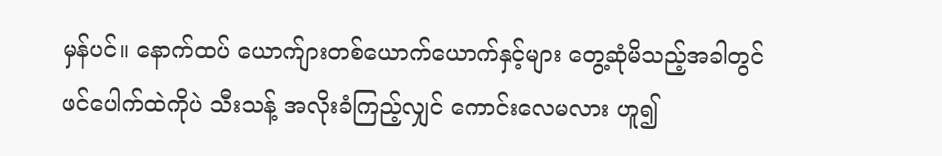မှန်ပင်။ နောက်ထပ် ယောက်ျားတစ်ယောက်ယောက်နှင့်များ တွေ့ဆုံမိသည့်အခါတွင် ဖင်ပေါက်ထဲကိုပဲ သီးသန့် အလိုးခံကြည့်လျှင် ကောင်းလေမလား ဟူ၍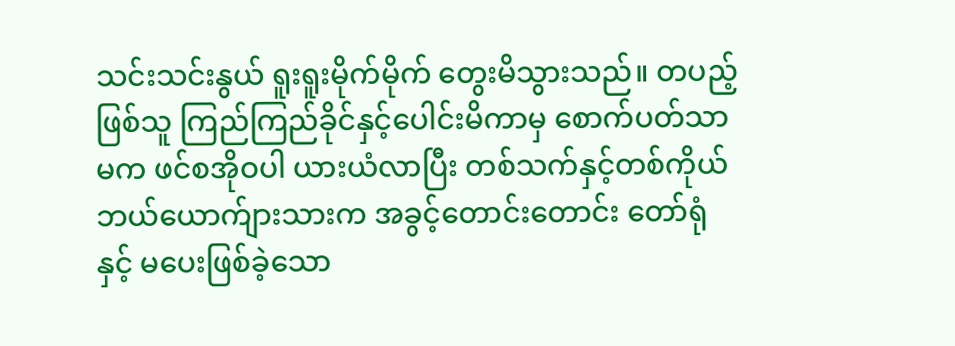သင်းသင်းနွယ် ရူးရူးမိုက်မိုက် တွေးမိသွားသည်။ တပည့်ဖြစ်သူ ကြည်ကြည်ခိုင်နှင့်ပေါင်းမိကာမှ စောက်ပတ်သာမက ဖင်စအိုဝပါ ယားယံလာပြီး တစ်သက်နှင့်တစ်ကိုယ် ဘယ်ယောက်ျားသားက အခွင့်တောင်းတောင်း တော်ရုံနှင့် မပေးဖြစ်ခဲ့သော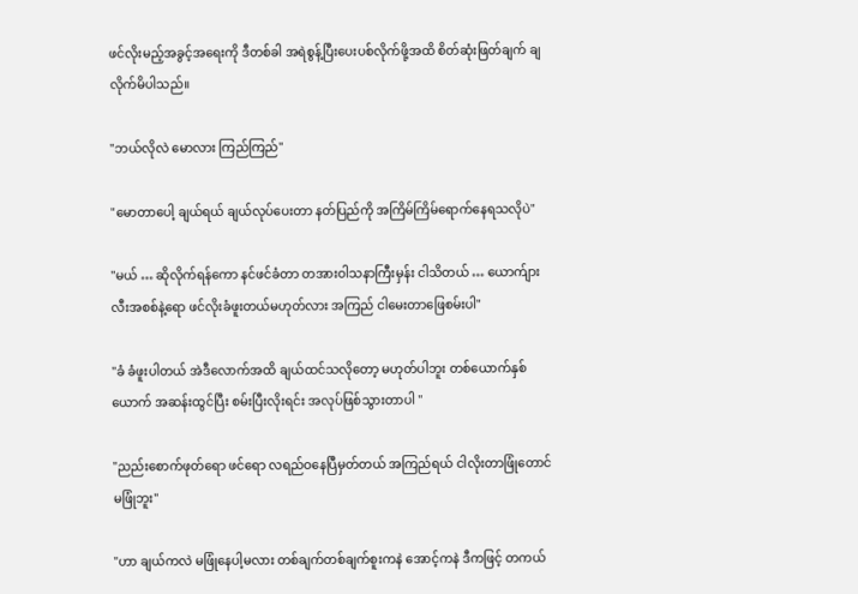ဖင်လိုးမည့်အခွင့်အရေးကို ဒီတစ်ခါ အရဲစွန့်ပြီးပေးပစ်လိုက်ဖို့အထိ စိတ်ဆုံးဖြတ်ချက် ချလိုက်မိပါသည်။

"ဘယ်လိုလဲ မောလား ကြည်ကြည်"

"မောတာပေါ့ ချယ်ရယ် ချယ်လုပ်ပေးတာ နတ်ပြည်ကို အကြိမ်ကြိမ်ရောက်နေရသလိုပဲ"

"မယ် … ဆိုလိုက်ရန်ကော နင်ဖင်ခံတာ တအားဝါသနာကြီးမှန်း ငါသိတယ် … ယောက်ျားလီးအစစ်နဲ့ရော ဖင်လိုးခံဖူးတယ်မဟုတ်လား အကြည် ငါမေးတာဖြေစမ်းပါ"

"ခံ ခံဖူးပါတယ် အဲဒီလောက်အထိ ချယ်ထင်သလိုတော့ မဟုတ်ပါဘူး တစ်ယောက်နှစ်ယောက် အဆန်းထွင်ပြီး စမ်းပြီးလိုးရင်း အလုပ်ဖြစ်သွားတာပါ "

"ညည်းစောက်ဖုတ်ရော ဖင်ရော လရည်ဝနေပြီမှတ်တယ် အကြည်ရယ် ငါလိုးတာဖြုံတောင်မဖြုံဘူး"

"ဟာ ချယ်ကလဲ မဖြုံနေပါ့မလား တစ်ချက်တစ်ချက်စူးကနဲ အောင့်ကနဲ ဒီကဖြင့် တကယ်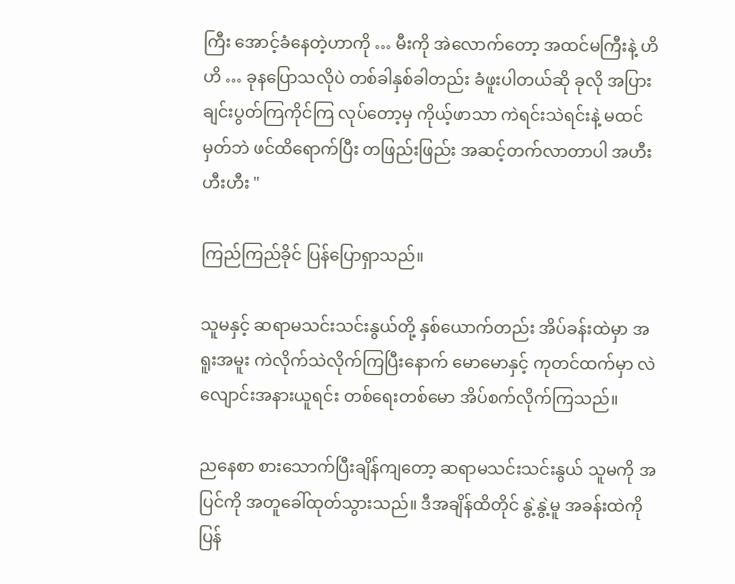ကြီး အောင့်ခံနေတဲ့ဟာကို … မီးကို အဲလောက်တော့ အထင်မကြီးနဲ့ ဟိဟိ … ခုနပြောသလိုပဲ တစ်ခါနှစ်ခါတည်း ခံဖူးပါတယ်ဆို ခုလို အပြားချင်းပွတ်ကြကိုင်ကြ လုပ်တော့မှ ကိုယ့်ဖာသာ ကဲရင်းသဲရင်းနဲ့ မထင်မှတ်ဘဲ ဖင်ထိရောက်ပြီး တဖြည်းဖြည်း အဆင့်တက်လာတာပါ အဟီး ဟီးဟီး "

ကြည်ကြည်ခိုင် ပြန်ပြောရှာသည်။

သူမနှင့် ဆရာမသင်းသင်းနွယ်တို့ နှစ်ယောက်တည်း အိပ်ခန်းထဲမှာ အရူးအမူး ကဲလိုက်သဲလိုက်ကြပြီးနောက် မောမောနှင့် ကုတင်ထက်မှာ လဲလျောင်းအနားယူရင်း တစ်ရေးတစ်မော အိပ်စက်လိုက်ကြသည်။

ညနေစာ စားသောက်ပြီးချိန်ကျတော့ ဆရာမသင်းသင်းနွယ် သူမကို အပြင်ကို အတူခေါ်ထုတ်သွားသည်။ ဒီအချိန်ထိတိုင် နွဲ့နွဲ့မူ အခန်းထဲကို ပြန်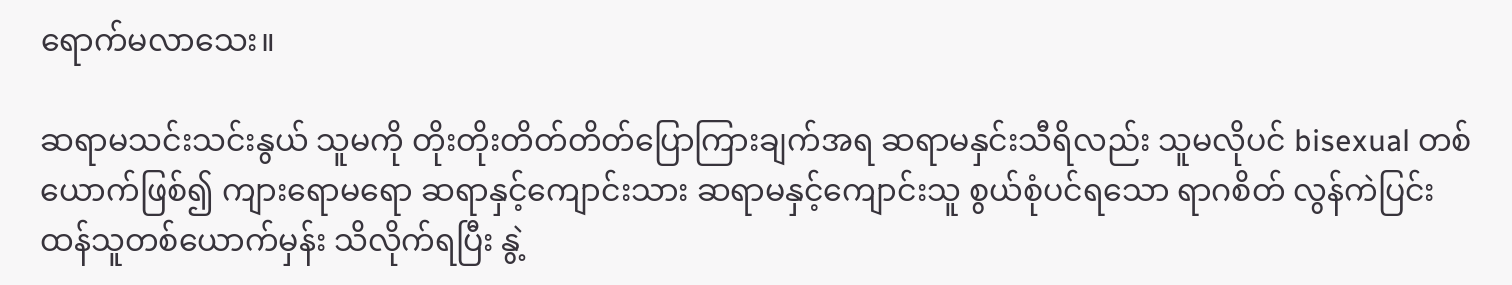ရောက်မလာသေး။

ဆရာမသင်းသင်းနွယ် သူမကို တိုးတိုးတိတ်တိတ်ပြောကြားချက်အရ ဆရာမနှင်းသီရိလည်း သူမလိုပင် bisexual တစ်ယောက်ဖြစ်၍ ကျားရောမရော ဆရာနှင့်ကျောင်းသား ဆရာမနှင့်ကျောင်းသူ စွယ်စုံပင်ရသော ရာဂစိတ် လွန်ကဲပြင်းထန်သူတစ်ယောက်မှန်း သိလိုက်ရပြီး နွဲ့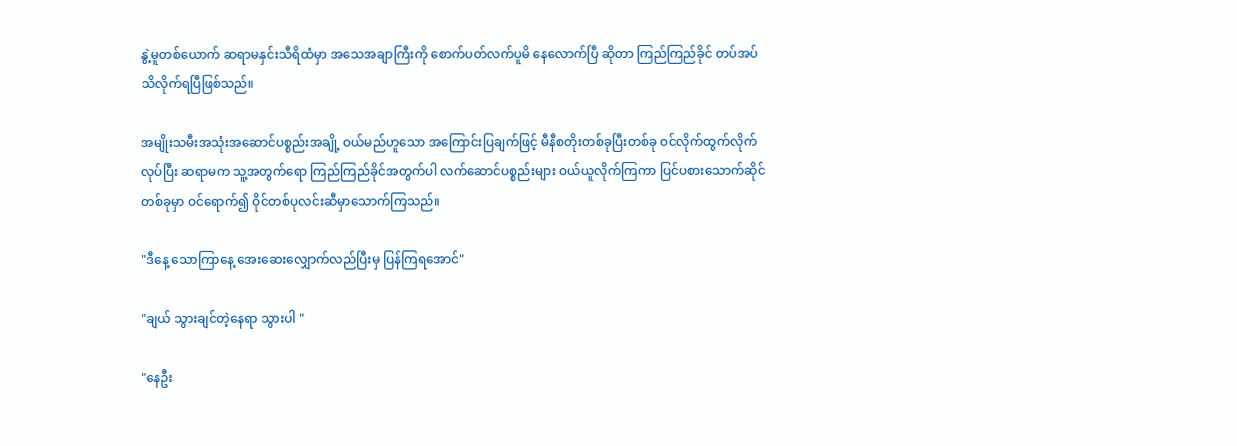နွဲ့မူတစ်ယောက် ဆရာမနှင်းသီရိထံမှာ အသေအချာကြီးကို စောက်ပတ်လက်ပူမိ နေလောက်ပြီ ဆိုတာ ကြည်ကြည်ခိုင် တပ်အပ်သိလိုက်ရပြီဖြစ်သည်။

အမျိုးသမီးအသုံးအဆောင်ပစ္စည်းအချို့ ဝယ်မည်ဟူသော အကြောင်းပြချက်ဖြင့် မီနီစတိုးတစ်ခုပြီးတစ်ခု ဝင်လိုက်ထွက်လိုက်လုပ်ပြီး ဆရာမက သူ့အတွက်ရော ကြည်ကြည်ခိုင်အတွက်ပါ လက်ဆောင်ပစ္စည်းများ ဝယ်ယူလိုက်ကြကာ ပြင်ပစားသောက်ဆိုင်တစ်ခုမှာ ဝင်ရောက်၍ ဝိုင်တစ်ပုလင်းဆီမှာသောက်ကြသည်။

"ဒီနေ့ သောကြာနေ့ အေးဆေးလျှောက်လည်ပြီးမှ ပြန်ကြရအောင်"

"ချယ် သွားချင်တဲ့နေရာ သွားပါ "

"နေဦး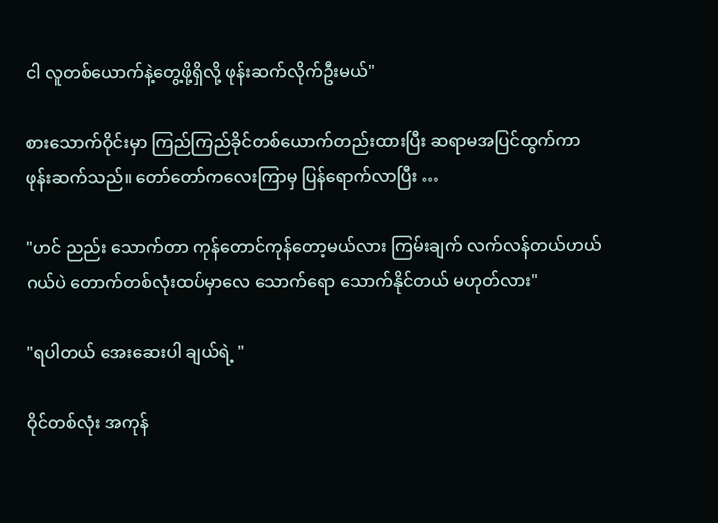ငါ လူတစ်ယောက်နဲ့တွေ့ဖို့ရှိလို့ ဖုန်းဆက်လိုက်ဦးမယ်"

စားသောက်ဝိုင်းမှာ ကြည်ကြည်ခိုင်တစ်ယောက်တည်းထားပြီး ဆရာမအပြင်ထွက်ကာ ဖုန်းဆက်သည်။ တော်တော်ကလေးကြာမှ ပြန်ရောက်လာပြီး …

"ဟင် ညည်း သောက်တာ ကုန်တောင်ကုန်တော့မယ်လား ကြမ်းချက် လက်လန်တယ်ဟယ် ဂယ်ပဲ တောက်တစ်လုံးထပ်မှာလေ သောက်ရော သောက်နိုင်တယ် မဟုတ်လား"

"ရပါတယ် အေးဆေးပါ ချယ်ရဲ့ "

ဝိုင်တစ်လုံး အကုန်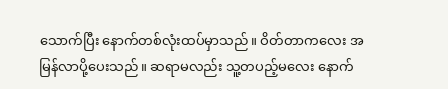သောက်ပြီး နောက်တစ်လုံးထပ်မှာသည်။ ဝိတ်တာကလေး အမြန်လာပို့ပေးသည်။ ဆရာမလည်း သူ့တပည့်မလေး နောက်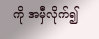ကို အမှီလိုက်၍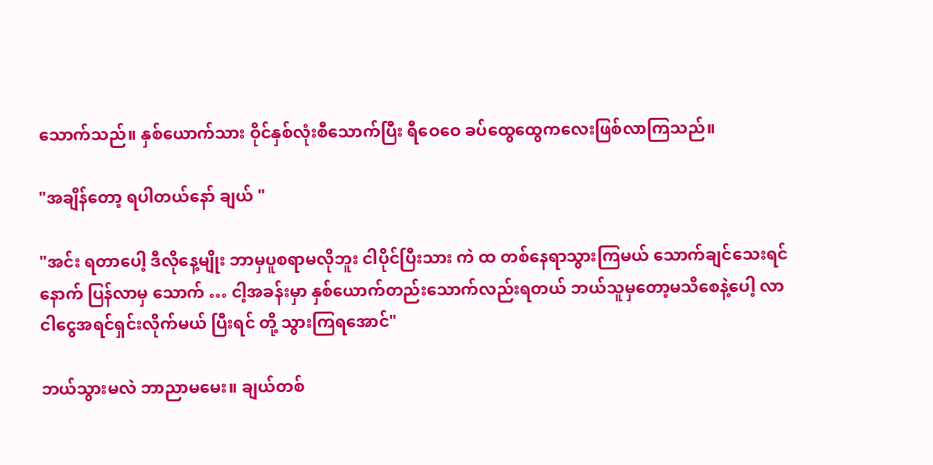သောက်သည်။ နှစ်ယောက်သား ဝိုင်နှစ်လုံးစီသောက်ပြီး ရီဝေဝေ ခပ်ထွေထွေကလေးဖြစ်လာကြသည်။

"အချိန်တော့ ရပါတယ်နော် ချယ် "

"အင်း ရတာပေါ့ ဒီလိုနေ့မျိုး ဘာမှပူစရာမလိုဘူး ငါပိုင်ပြီးသား ကဲ ထ တစ်နေရာသွားကြမယ် သောက်ချင်သေးရင် နောက် ပြန်လာမှ သောက် … ငါ့အခန်းမှာ နှစ်ယောက်တည်းသောက်လည်းရတယ် ဘယ်သူမှတော့မသိစေနဲ့ပေါ့ လာ ငါငွေအရင်ရှင်းလိုက်မယ် ပြီးရင် တို့ သွားကြရအောင်"

ဘယ်သွားမလဲ ဘာညာမမေး။ ချယ်တစ်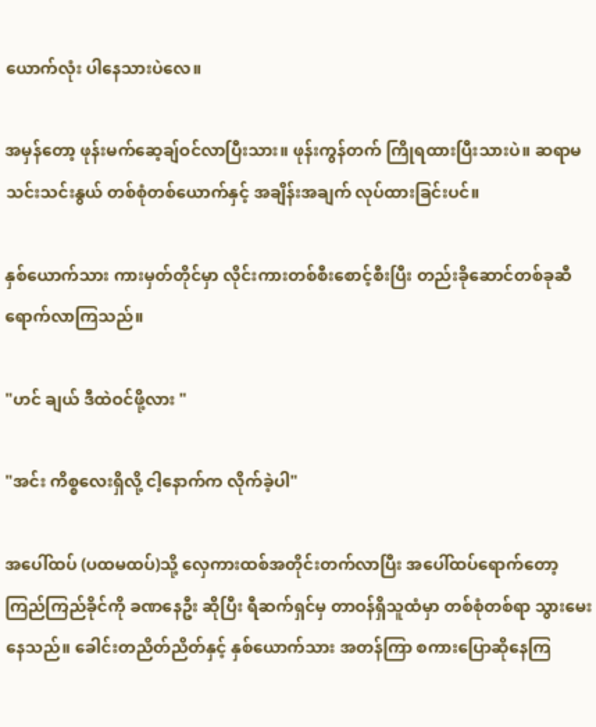ယောက်လုံး ပါနေသားပဲလေ။

အမှန်တော့ ဖုန်းမက်ဆေ့ချ်ဝင်လာပြီးသား။ ဖုန်းကွန်တက် ကြိုရထားပြီးသားပဲ။ ဆရာမသင်းသင်းနွယ် တစ်စုံတစ်ယောက်နှင့် အချိန်းအချက် လုပ်ထားခြင်းပင်။

နှစ်ယောက်သား ကားမှတ်တိုင်မှာ လိုင်းကားတစ်စီးစောင့်စီးပြီး တည်းခိုဆောင်တစ်ခုဆီ ရောက်လာကြသည်။

"ဟင် ချယ် ဒီထဲဝင်ဖို့လား "

"အင်း ကိစ္စလေးရှိလို့ ငါ့နောက်က လိုက်ခဲ့ပါ"

အပေါ်ထပ် (ပထမထပ်)သို့ လှေကားထစ်အတိုင်းတက်လာပြီး အပေါ်ထပ်ရောက်တော့ ကြည်ကြည်ခိုင်ကို ခဏနေဦး ဆိုပြီး ရီဆက်ရှင်မှ တာဝန်ရှိသူထံမှာ တစ်စုံတစ်ရာ သွားမေးနေသည်။ ခေါင်းတညိတ်ညိတ်နှင့် နှစ်ယောက်သား အတန်ကြာ စကားပြောဆိုနေကြ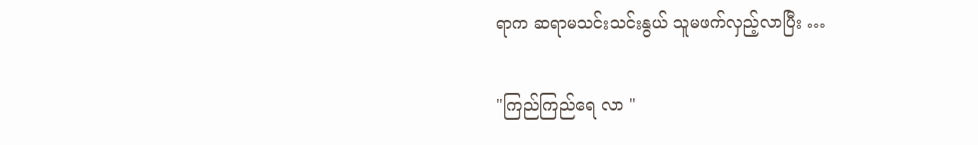ရာက ဆရာမသင်းသင်းနွယ် သူမဖက်လှည့်လာပြီး …

"ကြည်ကြည်ရေ လာ "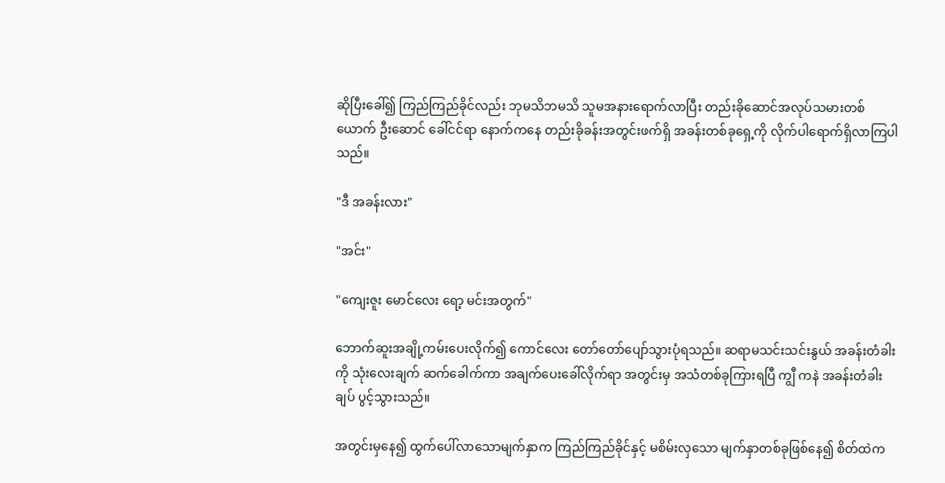ဆိုပြီးခေါ်၍ ကြည်ကြည်ခိုင်လည်း ဘုမသိဘမသိ သူမအနားရောက်လာပြီး တည်းခိုဆောင်အလုပ်သမားတစ်ယောက် ဦးဆောင် ခေါ်ငင်ရာ နောက်ကနေ တည်းခိုခန်းအတွင်းဖက်ရှိ အခန်းတစ်ခုရှေ့ကို လိုက်ပါရောက်ရှိလာကြပါသည်။

"ဒီ အခန်းလား"

"အင်း"

"ကျေးဇူး မောင်လေး ရော့ မင်းအတွက်"

ဘောက်ဆူးအချို့ကမ်းပေးလိုက်၍ ကောင်လေး တော်တော်ပျော်သွားပုံရသည်။ ဆရာမသင်းသင်းနွယ် အခန်းတံခါးကို သုံးလေးချက် ဆက်ခေါက်ကာ အချက်ပေးခေါ်လိုက်ရာ အတွင်းမှ အသံတစ်ခုကြားရပြီ ကျွီ ကနဲ အခန်းတံခါးချပ် ပွင့်သွားသည်။

အတွင်းမှနေ၍ ထွက်ပေါ်လာသောမျက်နှာက ကြည်ကြည်ခိုင်နှင့် မစိမ်းလှသော မျက်နှာတစ်ခုဖြစ်နေ၍ စိတ်ထဲက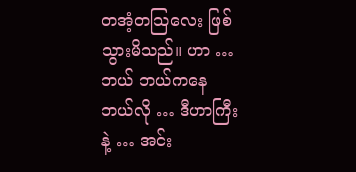တအံ့တသြလေး ဖြစ်သွားမိသည်။ ဟာ … ဘယ် ဘယ်ကနေ ဘယ်လို … ဒီဟာကြီးနဲ့ … အင်း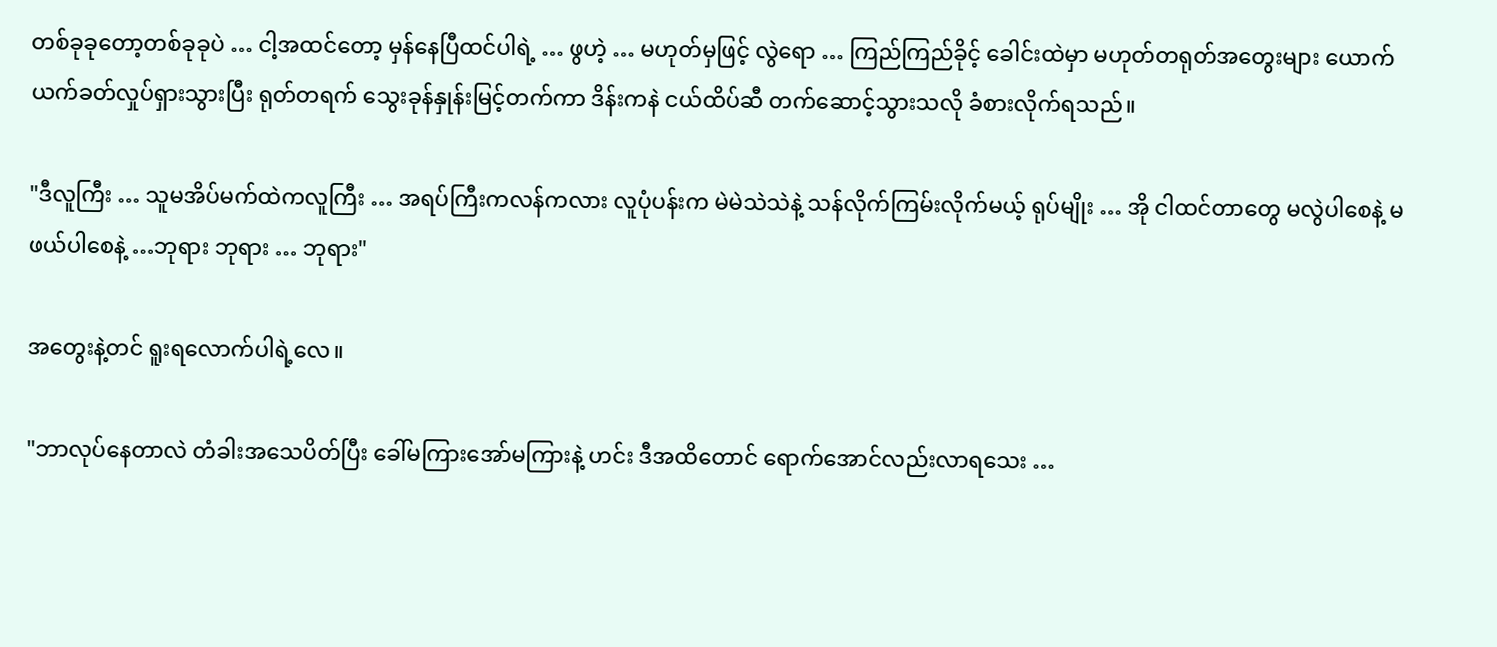တစ်ခုခုတော့တစ်ခုခုပဲ … ငါ့အထင်တော့ မှန်နေပြီထင်ပါရဲ့ … ဖွဟဲ့ … မဟုတ်မှဖြင့် လွဲရော … ကြည်ကြည်ခိုင့် ခေါင်းထဲမှာ မဟုတ်တရုတ်အတွေးများ ယောက်ယက်ခတ်လှုပ်ရှားသွားပြီး ရုတ်တရက် သွေးခုန်နှုန်းမြင့်တက်ကာ ဒိန်းကနဲ ငယ်ထိပ်ဆီ တက်ဆောင့်သွားသလို ခံစားလိုက်ရသည်။

"ဒီလူကြီး … သူမအိပ်မက်ထဲကလူကြီး … အရပ်ကြီးကလန်ကလား လူပုံပန်းက မဲမဲသဲသဲနဲ့ သန်လိုက်ကြမ်းလိုက်မယ့် ရုပ်မျိုး … အို ငါထင်တာတွေ မလွဲပါစေနဲ့ မဖယ်ပါစေနဲ့ …ဘုရား ဘုရား … ဘုရား"

အတွေးနဲ့တင် ရူးရလောက်ပါရဲ့လေ။

"ဘာလုပ်နေတာလဲ တံခါးအသေပိတ်ပြီး ခေါ်မကြားအော်မကြားနဲ့ ဟင်း ဒီအထိတောင် ရောက်အောင်လည်းလာရသေး …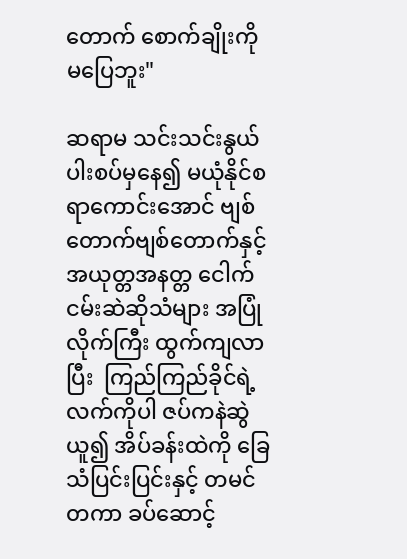တောက် စောက်ချိုးကို မပြေဘူး"

ဆရာမ သင်းသင်းနွယ်ပါးစပ်မှနေ၍ မယုံနိုင်စရာကောင်းအောင် ဗျစ်တောက်ဗျစ်တောက်နှင့် အယုတ္တအနတ္တ ငေါက်ငမ်းဆဲဆိုသံများ အပြုံလိုက်ကြီး ထွက်ကျလာပြီး  ကြည်ကြည်ခိုင်ရဲ့လက်ကိုပါ ဇပ်ကနဲဆွဲယူ၍ အိပ်ခန်းထဲကို ခြေသံပြင်းပြင်းနှင့် တမင်တကာ ခပ်ဆောင့်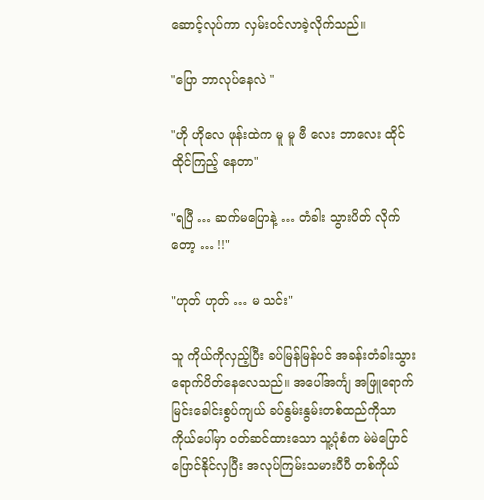ဆောင့်လုပ်ကာ လှမ်းဝင်လာခဲ့လိုက်သည်။

"ပြော ဘာလုပ်နေလဲ "

"ဟို ဟိုလေ ဖုန်းထဲက မူ မူ ဗီ လေး ဘာလေး ထိုင် ထိုင်ကြည့် နေတာ"

"ရပြီ … ဆက်မပြောနဲ့ … တံခါး သွားပိတ် လိုက်တော့ … !!"

"ဟုတ် ဟုတ် … မ သင်း"

သူ ကိုယ်ကိုလှည့်ပြီး ခပ်မြန်မြန်ပင် အခန်းတံခါးသွားရောက်ပိတ်နေလေသည်။ အပေါ်အင်္ကျ အဖြူရောက် မြင်းခေါင်းစွပ်ကျယ် ခပ်နွမ်းနွမ်းတစ်ထည်ကိုသာ ကိုယ်ပေါ်မှာ ဝတ်ဆင်ထားသော သူ့ပုံစံက မဲမဲပြောင်ပြောင်နိုင်လှပြီး အလုပ်ကြမ်းသမားပီပီ တစ်ကိုယ်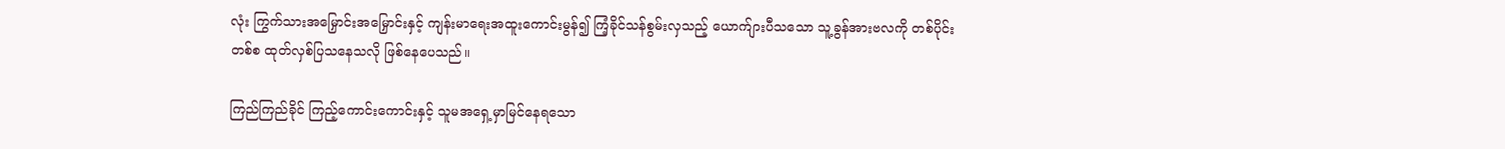လုံး ကြွက်သားအမြှောင်းအမြှောင်းနှင့် ကျန်းမာရေးအထူးကောင်းမွန်၍ ကြံ့ခိုင်သန်စွမ်းလှသည့် ယောက်ျားပီသသော သူ့ခွန်အားဗလကို တစ်ပိုင်းတစ်စ ထုတ်လှစ်ပြသနေသလို ဖြစ်နေပေသည်။

ကြည်ကြည်ခိုင် ကြည့်ကောင်းကောင်းနှင့် သူမအရှေ့မှာမြင်နေရသော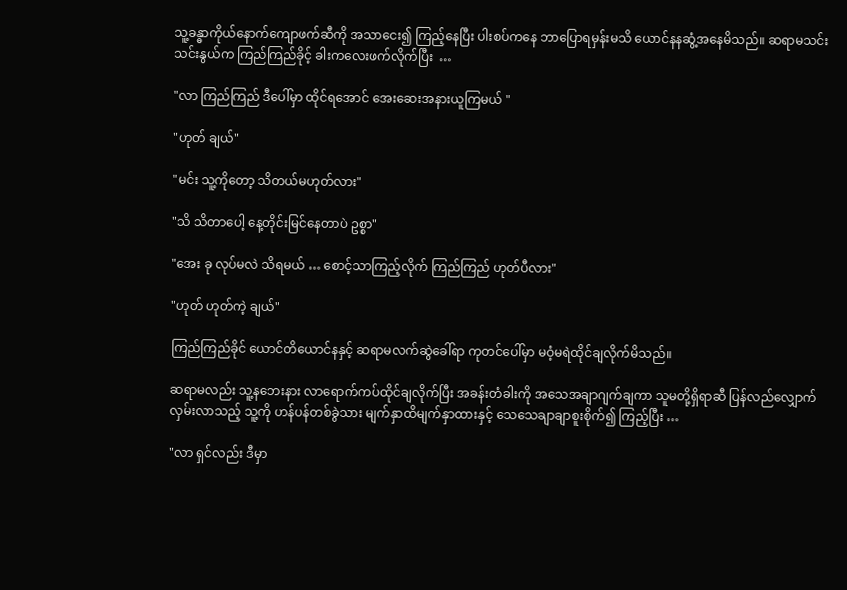သူ့ခန္ဓာကိုယ်နောက်ကျောဖက်ဆီကို အသာငေး၍ ကြည့်နေပြီး ပါးစပ်ကနေ ဘာပြောရမှန်းမသိ ယောင်နနဆွံ့အနေမိသည်။ ဆရာမသင်းသင်းနွယ်က ကြည်ကြည်ခိုင့် ခါးကလေးဖက်လိုက်ပြီး  …

"လာ ကြည်ကြည် ဒီပေါ်မှာ ထိုင်ရအောင် အေးဆေးအနားယူကြမယ် "

"ဟုတ် ချယ်"

"မင်း သူ့ကိုတော့ သိတယ်မဟုတ်လား"

"သိ သိတာပေါ့ နေ့တိုင်းမြင်နေတာပဲ ဥစ္စာ"

"အေး ခု လုပ်မလဲ သိရမယ် … စောင့်သာကြည့်လိုက် ကြည်ကြည် ဟုတ်ပီလား"

"ဟုတ် ဟုတ်ကဲ့ ချယ်"

ကြည်ကြည်ခိုင် ယောင်တိယောင်နနှင့် ဆရာမလက်ဆွဲခေါ်ရာ ကုတင်ပေါ်မှာ မဝံ့မရဲထိုင်ချလိုက်မိသည်။

ဆရာမလည်း သူ့နဘေးနား လာရောက်ကပ်ထိုင်ချလိုက်ပြီး အခန်းတံခါးကို အသေအချာဂျက်ချကာ သူမတို့ရှိရာဆီ ပြန်လည်လျှောက်လှမ်းလာသည့် သူ့ကို ဟန်ပန်တစ်ခွဲသား မျက်နှာထိမျက်နှာထားနှင့် သေသေချာချာစူးစိုက်၍ ကြည့်ပြီး …

"လာ ရှင်လည်း ဒီမှာ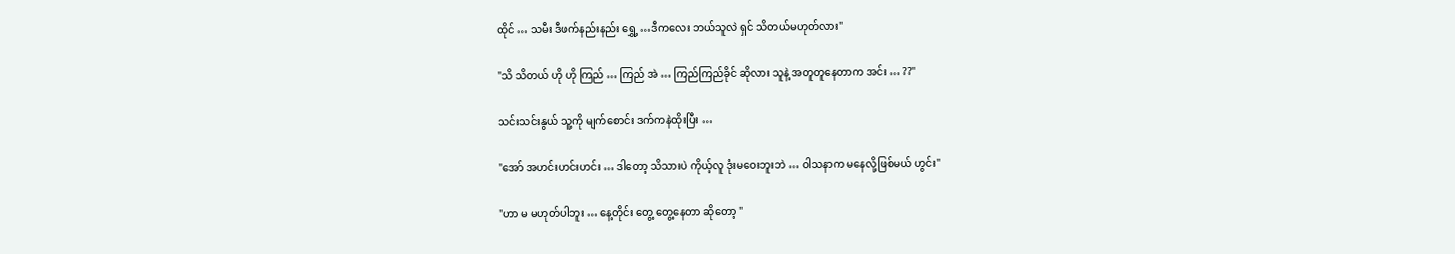ထိုင် … သမီး ဒီဖက်နည်းနည်း ရွှေ့ …ဒီကလေး ဘယ်သူလဲ ရှင် သိတယ်မဟုတ်လား"

"သိ သိတယ် ဟို ဟို ကြည် … ကြည် အဲ … ကြည်ကြည်ခိုင် ဆိုလား သူနဲ့ အတူတူနေတာက အင်း … ??"

သင်းသင်းနွယ် သူ့ကို မျက်စောင်း ဒက်ကနဲထိုးပြီး …

"အော် အဟင်းဟင်းဟင်း … ဒါတော့ သိသားပဲ ကိုယ့်လူ ဒုံးမဝေးဘူးဘဲ … ဝါသနာက မနေလို့ဖြစ်မယ် ဟွင်း"

"ဟာ မ မဟုတ်ပါဘူး … နေ့တိုင်း တွေ့ တွေ့နေတာ ဆိုတော့ "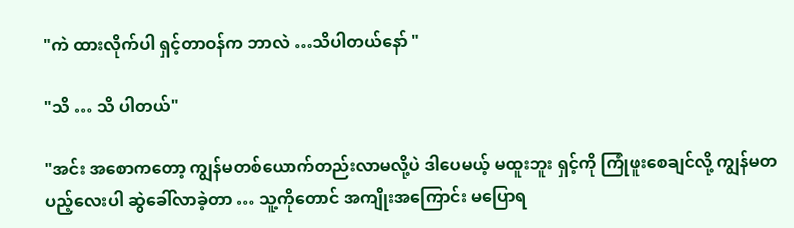"ကဲ ထားလိုက်ပါ ရှင့်တာဝန်က ဘာလဲ …သိပါတယ်နော် "

"သိ … သိ ပါတယ်"

"အင်း အစောကတော့ ကျွန်မတစ်ယောက်တည်းလာမလို့ပဲ ဒါပေမယ့် မထူးဘူး ရှင့်ကို ကြုံဖူးစေချင်လို့ ကျွန်မတပည့်လေးပါ ဆွဲခေါ်လာခဲ့တာ … သူ့ကိုတောင် အကျိုးအကြောင်း မပြောရ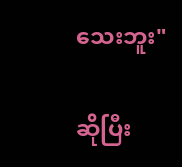သေးဘူး"

ဆိုပြီး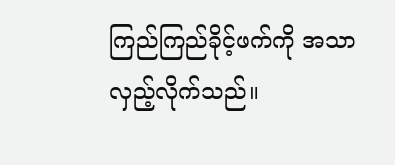ကြည်ကြည်ခိုင့်ဖက်ကို အသာလှည့်လိုက်သည်။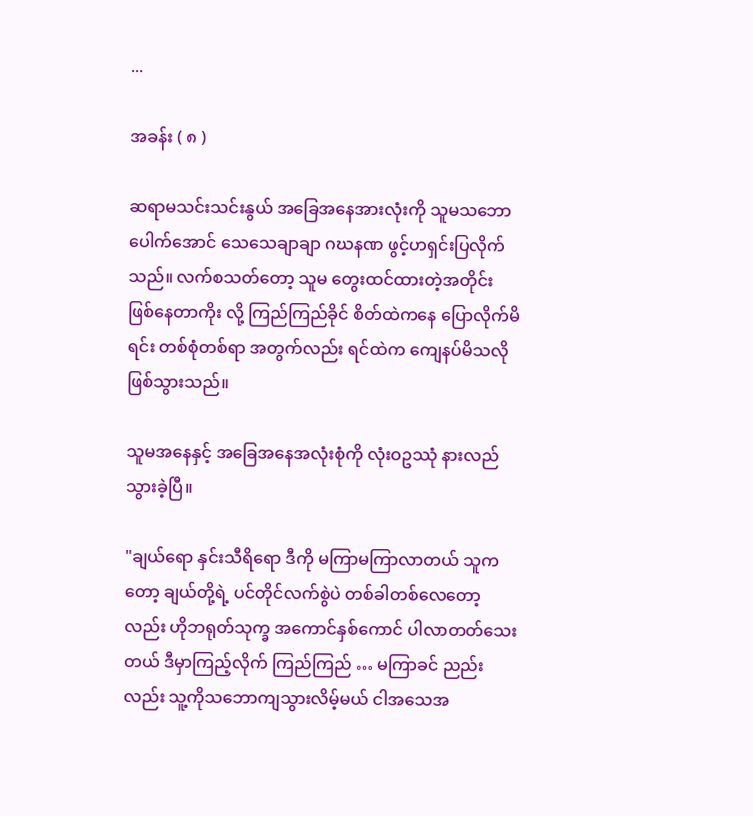...

အခန်း ( ၈ )

ဆရာမသင်းသင်းနွယ် အခြေအနေအားလုံးကို သူမသဘောပေါက်အောင် သေသေချာချာ ဂဃနဏ ဖွင့်ဟရှင်းပြလိုက်သည်။ လက်စသတ်တော့ သူမ တွေးထင်ထားတဲ့အတိုင်း ဖြစ်နေတာကိုး လို့ ကြည်ကြည်ခိုင် စိတ်ထဲကနေ ပြောလိုက်မိရင်း တစ်စုံတစ်ရာ အတွက်လည်း ရင်ထဲက ကျေနပ်မိသလိုဖြစ်သွားသည်။

သူမအနေနှင့် အခြေအနေအလုံးစုံကို လုံးဝဥဿုံ နားလည်သွားခဲ့ပြီ။

"ချယ်ရော နှင်းသီရိရော ဒီကို မကြာမကြာလာတယ် သူကတော့ ချယ်တို့ရဲ့ ပင်တိုင်လက်စွဲပဲ တစ်ခါတစ်လေတော့လည်း ဟိုဘရုတ်သုက္ခ အကောင်နှစ်ကောင် ပါလာတတ်သေးတယ် ဒီမှာကြည့်လိုက် ကြည်ကြည် … မကြာခင် ညည်းလည်း သူ့ကိုသဘောကျသွားလိမ့်မယ် ငါအသေအ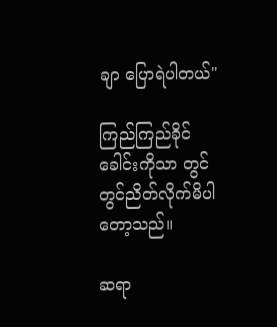ချာ ပြောရဲပါတယ်"

ကြည်ကြည်ခိုင် ခေါင်းကိုသာ တွင်တွင်ညိတ်လိုက်မိပါတော့သည်။

ဆရာ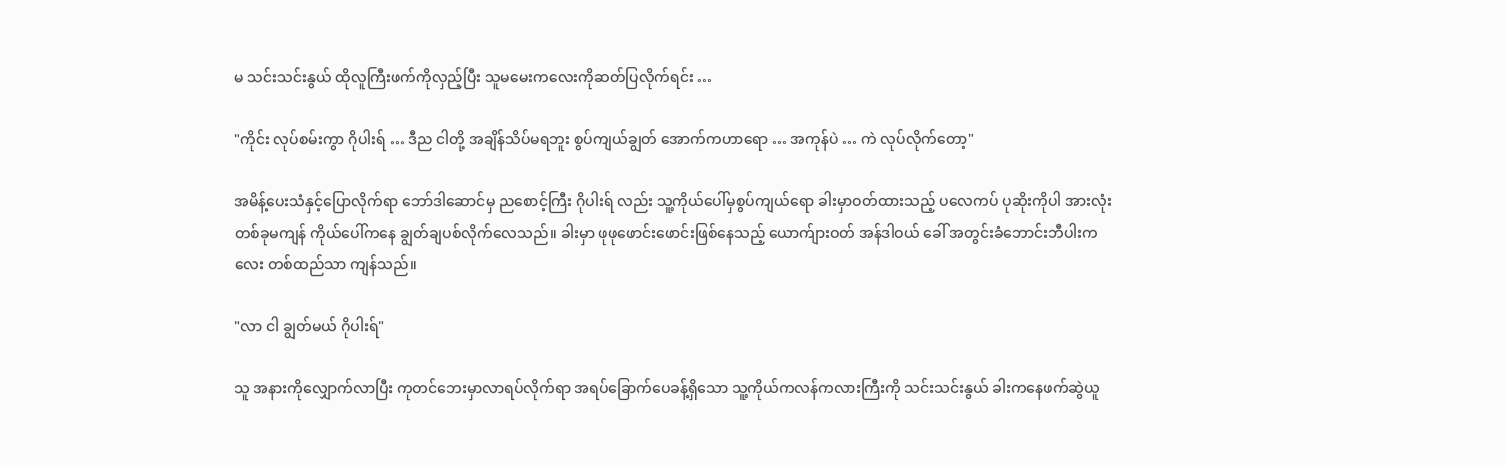မ သင်းသင်းနွယ် ထိုလူကြီးဖက်ကိုလှည့်ပြီး သူမမေးကလေးကိုဆတ်ပြလိုက်ရင်း …

"ကိုင်း လုပ်စမ်းကွာ ဂိုပါးရ် … ဒီည ငါတို့ အချိန်သိပ်မရဘူး စွပ်ကျယ်ချွတ် အောက်ကဟာရော … အကုန်ပဲ … ကဲ လုပ်လိုက်တော့"

အမိန့်ပေးသံနှင့်ပြောလိုက်ရာ ဘော်ဒါဆောင်မှ ညစောင့်ကြီး ဂိုပါးရ် လည်း သူ့ကိုယ်ပေါ်မှစွပ်ကျယ်ရော ခါးမှာဝတ်ထားသည့် ပလေကပ် ပုဆိုးကိုပါ အားလုံး တစ်ခုမကျန် ကိုယ်ပေါ်ကနေ ချွတ်ချပစ်လိုက်လေသည်။ ခါးမှာ ဖုဖုဖောင်းဖောင်းဖြစ်နေသည့် ယောက်ျားဝတ် အန်ဒါဝယ် ခေါ် အတွင်းခံဘောင်းဘီပါးကလေး တစ်ထည်သာ ကျန်သည်။

"လာ ငါ ချွတ်မယ် ဂိုပါးရ်"

သူ အနားကိုလျှောက်လာပြီး ကုတင်ဘေးမှာလာရပ်လိုက်ရာ အရပ်ခြောက်ပေခန့်ရှိသော သူ့ကိုယ်ကလန်ကလားကြီးကို သင်းသင်းနွယ် ခါးကနေဖက်ဆွဲယူ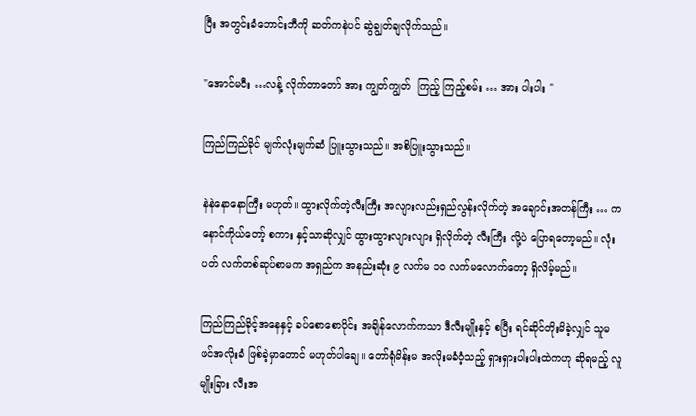ပြီး အတွင်းခံဘောင်းဘီကို ဆတ်ကနဲပင် ဆွဲချွတ်ချလိုက်သည်။

"အောင်မငီး …လန့် လိုက်တာတော် အား ကျွတ်ကျွတ်  ကြည့် ကြည့်စမ်း … အား ပါးပါး "

ကြည်ကြည်ခိုင် မျက်လုံးမျက်ဆံ ပြူးသွားသည်။ အစိပြူးသွားသည်။

နဲနဲနောနောကြီး မဟုတ်။ ထွားလိုက်တဲ့လီးကြီး အလျားလည်းရှည်လွန်းလိုက်တဲ့ အချောင်းအတန်ကြီး … ကနောင်ကိုယ်တော့် စကား နှင့်သာဆိုလျှင် ထွားထွားလျားလျား ရှိလိုက်တဲ့ လီးကြီး လို့ပဲ ပြောရတော့မည်။ လုံးပတ် လက်တစ်ဆုပ်စာမက အရှည်က အနည်းဆုံး ၉ လက်မ ၁၀ လက်မလောက်တော့ ရှိလိမ့်မည်။

ကြည်ကြည်ခိုင့်အနေနှင့် ခပ်စောစောပိုင်း အချိန်လောက်ကသာ ဒီလီးမျိုးနှင့် စပြီး ရင်ဆိုင်တိုးမိခဲ့လျှင် သူမ ဖင်အလိုးခံ ဖြစ်ခဲ့မှာတောင် မဟုတ်ပါချေ။ တော်ရုံမိန်းမ အလိုးမခံဝံ့သည့် ရှားရှားပါးပါးထဲကဟု ဆိုရမည့် လူမျိုးခြား လီးအ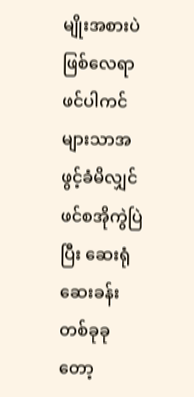မျိုးအစားပဲ ဖြစ်လေရာ ဖင်ပါကင်များသာအဖွင့်ခံမိလျှင် ဖင်စအိုကွဲပြဲပြီး ဆေးရုံဆေးခန်းတစ်ခုခုတော့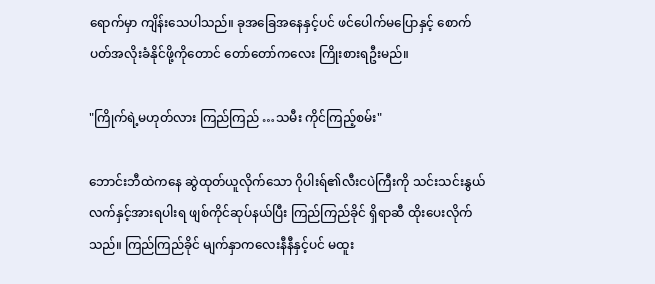ရောက်မှာ ကျိန်းသေပါသည်။ ခုအခြေအနေနှင့်ပင် ဖင်ပေါက်မပြောနှင့် စောက်ပတ်အလိုးခံနိုင်ဖို့ကိုတောင် တော်တော်ကလေး ကြိုးစားရဦးမည်။

"ကြိုက်ရဲ့မဟုတ်လား ကြည်ကြည် …သမီး ကိုင်ကြည့်စမ်း"

ဘောင်းဘီထဲကနေ ဆွဲထုတ်ယူလိုက်သော ဂိုပါးရ်၏လီးငပဲကြီးကို သင်းသင်းနွယ် လက်နှင့်အားရပါးရ ဖျစ်ကိုင်ဆုပ်နယ်ပြီး ကြည်ကြည်ခိုင် ရှိရာဆီ ထိုးပေးလိုက်သည်။ ကြည်ကြည်ခိုင် မျက်နှာကလေးနီနီနှင့်ပင် မထူး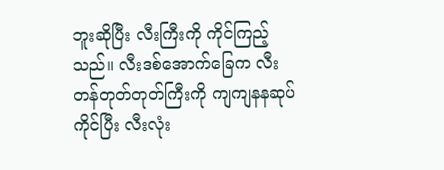ဘူးဆိုပြီး လီးကြီးကို ကိုင်ကြည့်သည်။ လီးဒစ်အောက်ခြေက လီးတန်တုတ်တုတ်ကြီးကို ကျကျနနဆုပ်ကိုင်ပြီး လီးလုံး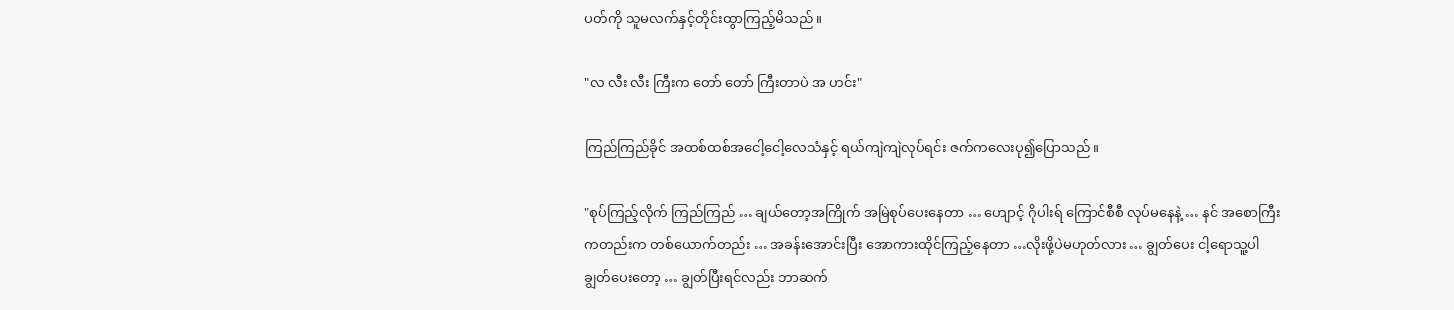ပတ်ကို သူမလက်နှင့်တိုင်းထွာကြည့်မိသည်။

"လ လီး လီး ကြီးက တော် တော် ကြီးတာပဲ အ ဟင်း"

ကြည်ကြည်ခိုင် အထစ်ထစ်အငေါ့ငေါ့လေသံနှင့် ရယ်ကျဲကျဲလုပ်ရင်း ဇက်ကလေးပု၍ပြောသည်။

"စုပ်ကြည့်လိုက် ကြည်ကြည် … ချယ်တော့အကြိုက် အမြဲစုပ်ပေးနေတာ … ဟျောင့် ဂိုပါးရ် ကြောင်စီစီ လုပ်မနေနဲ့ … နင် အစောကြီးကတည်းက တစ်ယောက်တည်း … အခန်းအောင်းပြီး အောကားထိုင်ကြည့်နေတာ …လိုးဖို့ပဲမဟုတ်လား … ချွတ်ပေး ငါ့ရောသူ့ပါချွတ်ပေးတော့ … ချွတ်ပြီးရင်လည်း ဘာဆက်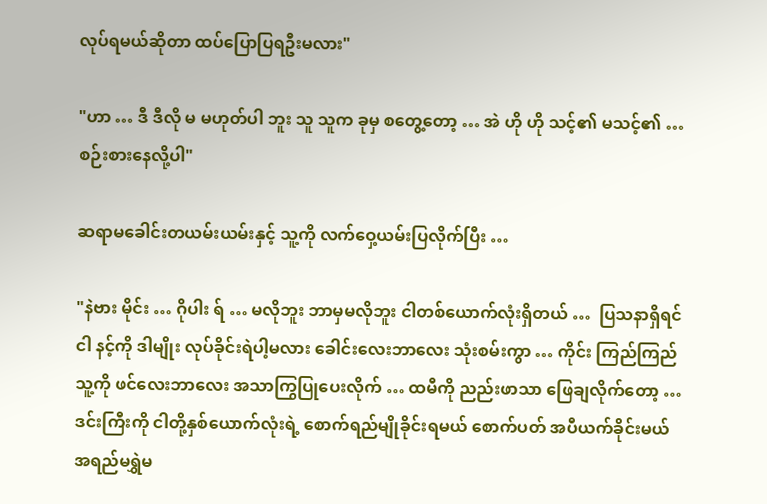လုပ်ရမယ်ဆိုတာ ထပ်ပြောပြရဦးမလား"

"ဟာ … ဒီ ဒီလို မ မဟုတ်ပါ ဘူး သူ သူက ခုမှ စတွေ့တော့ … အဲ ဟို ဟို သင့်၏ မသင့်၏ … စဉ်းစားနေလို့ပါ"

ဆရာမခေါင်းတယမ်းယမ်းနှင့် သူ့ကို လက်ဝှေ့ယမ်းပြလိုက်ပြီး …

"နဲဗား မိုင်း … ဂိုပါး ရ် … မလိုဘူး ဘာမှမလိုဘူး ငါတစ်ယောက်လုံးရှိတယ် …  ပြသနာရှိရင် ငါ နင့်ကို ဒါမျိုး လုပ်ခိုင်းရဲပါ့မလား ခေါင်းလေးဘာလေး သုံးစမ်းကွာ … ကိုင်း ကြည်ကြည် သူ့ကို ဖင်လေးဘာလေး အသာကြွပြုပေးလိုက် … ထမီကို ညည်းဖာသာ ဖြေချလိုက်တော့ … ဒင်းကြီးကို ငါတို့နှစ်ယောက်လုံးရဲ့ စောက်ရည်မျိုခိုင်းရမယ် စောက်ပတ် အပီယက်ခိုင်းမယ် အရည်မရွှဲမ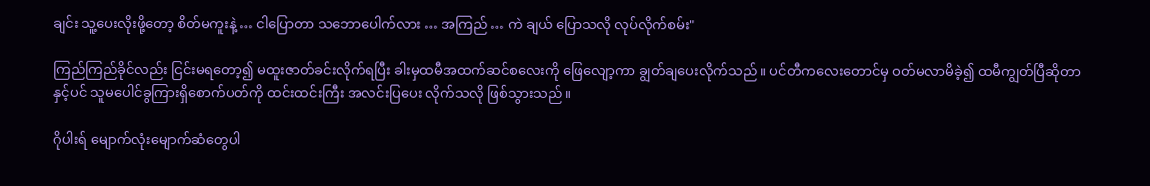ချင်း သူ့ပေးလိုးဖို့တော့ စိတ်မကူးနဲ့ … ငါပြောတာ သဘောပေါက်လား … အကြည် … ကဲ ချယ် ပြောသလို လုပ်လိုက်စမ်း"

ကြည်ကြည်ခိုင်လည်း ငြင်းမရတော့၍ မထူးဇာတ်ခင်းလိုက်ရပြီး ခါးမှထမီအထက်ဆင်စလေးကို ဖြေလျော့ကာ ချွတ်ချပေးလိုက်သည်။ ပင်တီကလေးတောင်မှ ဝတ်မလာမိခဲ့၍ ထမီကျွတ်ပြီဆိုတာနှင့်ပင် သူမပေါင်ခွကြားရှိစောက်ပတ်ကို ထင်းထင်းကြီး အလင်းပြပေး လိုက်သလို ဖြစ်သွားသည်။

ဂိုပါးရ် မျောက်လုံးမျောက်ဆံတွေပါ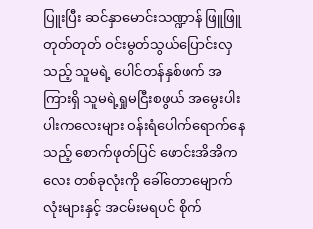ပြူးပြီး ဆင်နှာမောင်းသဏ္ဍာန် ဖြူဖြူတုတ်တုတ် ဝင်းမွတ်သွယ်ပြောင်းလှသည့် သူမရဲ့ ပေါင်တန်နှစ်ဖက် အကြားရှိ သူမရဲ့ရှုမငြီးစဖွယ် အမွေးပါးပါးကလေးများ ဝန်းရံပေါက်ရောက်နေသည့် စောက်ဖုတ်ပြင် ဖောင်းအိအိကလေး တစ်ခုလုံးကို ခေါ်တောမျောက်လုံးများနှင့် အငမ်းမရပင် စိုက်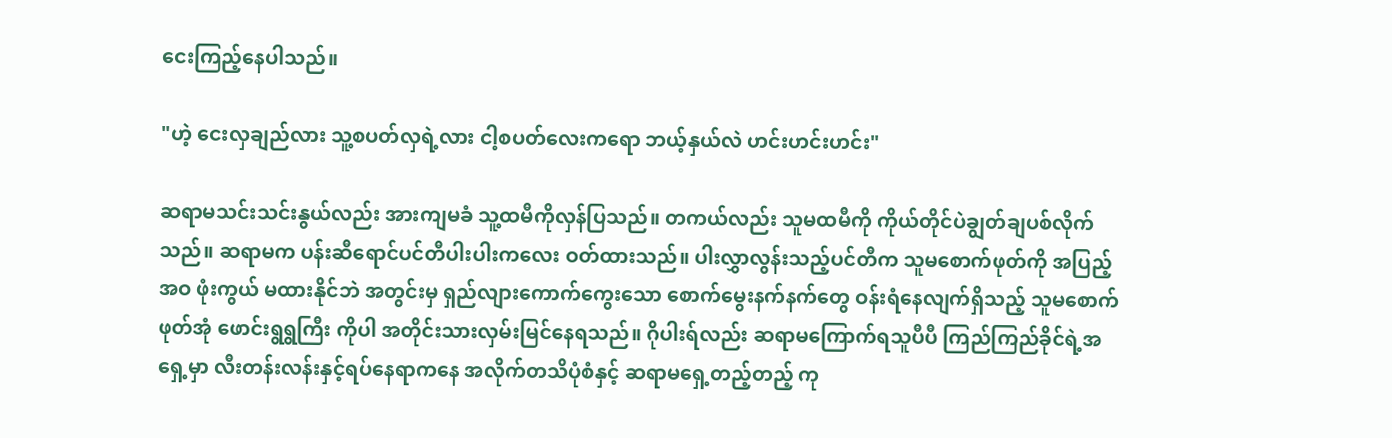ငေးကြည့်နေပါသည်။

"ဟဲ့ ငေးလှချည်လား သူ့စပတ်လှရဲ့လား ငါ့စပတ်လေးကရော ဘယ့်နှယ်လဲ ဟင်းဟင်းဟင်း"

ဆရာမသင်းသင်းနွယ်လည်း အားကျမခံ သူ့ထမီကိုလှန်ပြသည်။ တကယ်လည်း သူမထမီကို ကိုယ်တိုင်ပဲချွတ်ချပစ်လိုက်သည်။ ဆရာမက ပန်းဆီရောင်ပင်တီပါးပါးကလေး ဝတ်ထားသည်။ ပါးလွှာလွန်းသည့်ပင်တီက သူမစောက်ဖုတ်ကို အပြည့်အဝ ဖုံးကွယ် မထားနိုင်ဘဲ အတွင်းမှ ရှည်လျားကောက်ကွေးသော စောက်မွေးနက်နက်တွေ ဝန်းရံနေလျက်ရှိသည့် သူမစောက်ဖုတ်အုံ ဖောင်းရွရွကြီး ကိုပါ အတိုင်းသားလှမ်းမြင်နေရသည်။ ဂိုပါးရ်လည်း ဆရာမကြောက်ရသူပီပီ ကြည်ကြည်ခိုင်ရဲ့အရှေ့မှာ လီးတန်းလန်းနှင့်ရပ်နေရာကနေ အလိုက်တသိပုံစံနှင့် ဆရာမရှေ့တည့်တည့် ကု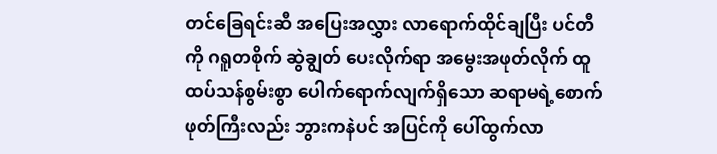တင်ခြေရင်းဆီ အပြေးအလွှား လာရောက်ထိုင်ချပြီး ပင်တီကို ဂရူတစိုက် ဆွဲချွတ် ပေးလိုက်ရာ အမွေးအဖုတ်လိုက် ထူထပ်သန်စွမ်းစွာ ပေါက်ရောက်လျက်ရှိသော ဆရာမရဲ့စောက်ဖုတ်ကြီးလည်း ဘွားကနဲပင် အပြင်ကို ပေါ်ထွက်လာ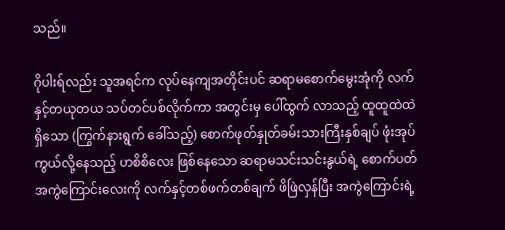သည်။

ဂိုပါးရ်လည်း သူအရင်က လုပ်နေကျအတိုင်းပင် ဆရာမစောက်မွေးအုံကို လက်နှင့်တယုတယ သပ်တင်ပစ်လိုက်ကာ အတွင်းမှ ပေါ်ထွက် လာသည့် ထူထူထဲထဲရှိသော (ကြွက်နားရွက် ခေါ်သည့်) စောက်ဖုတ်နှုတ်ခမ်းသားကြီးနှစ်ချပ် ဖုံးအုပ်ကွယ်လို့နေသည့် ဟစိစိလေး ဖြစ်နေသော ဆရာမသင်းသင်းနွယ်ရဲ့ စောက်ပတ်အကွဲကြောင်းလေးကို လက်နှင့်တစ်ဖက်တစ်ချက် ဖိဖြဲလှန်ပြီး အကွဲကြောင်းရဲ့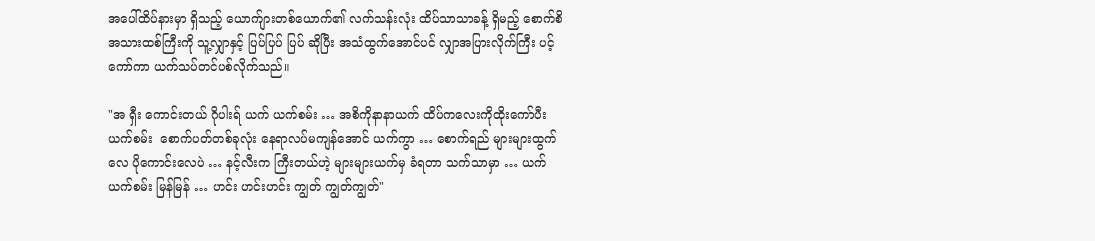အပေါ်ထိပ်နားမှာ ရှိသည့် ယောက်ျားတစ်ယောက်၏ လက်သန်းလုံး ထိပ်သာသာခန့် ရှိမည့် စောက်စိအသားထစ်ကြီးကို သူ့လျှာနှင့် ပြပ်ပြပ် ပြပ် ဆိုပြီး အသံထွက်အောင်ပင် လျှာအပြားလိုက်ကြီး ပင့်ကော်ကာ ယက်သပ်တင်ပစ်လိုက်သည်။

"အ ရှီး ကောင်းတယ် ဂိုပါးရ် ယက် ယက်စမ်း … အစိကိုနာနာယက် ထိပ်ကလေးကိုထိုးကော်ပီး ယက်စမ်း  စောက်ပတ်တစ်ခုလုံး နေရာလပ်မကျန်အောင် ယက်ကွာ … စောက်ရည် များများထွက်လေ ပိုကောင်းလေပဲ … နင့်လီးက ကြီးတယ်ဟဲ့ များများယက်မှ ခံရတာ သက်သာမှာ … ယက် ယက်စမ်း မြန်မြန် … ဟင်း ဟင်းဟင်း ကျွတ် ကျွတ်ကျွတ်"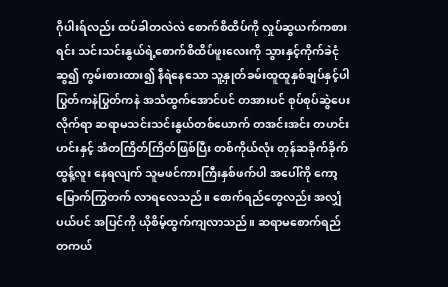ဂိုပါးရ်လည်း ထပ်ခါတလဲလဲ စောက်စိထိပ်ကို လှုပ်ဆွယက်ကစားရင်း သင်းသင်းနွယ်ရဲ့စောက်စိထိပ်ဖူးလေးကို သွားနှင့်ကိုက်ခဲငုံဆွ၍ ကွမ်းစားထား၍ နီရဲနေသော သူ့နှုတ်ခမ်းထူထူနှစ်ချပ်နှင့်ပါ ပြွတ်ကနဲပြွတ်ကနဲ အသံထွက်အောင်ပင် တအားပင် စုပ်စုပ်ဆွဲပေးလိုက်ရာ ဆရာမသင်းသင်းနွယ်တစ်ယောက် တအင်းအင်း တဟင်းဟင်းနှင့် အံတကြိတ်ကြိတ်ဖြစ်ပြီး တစ်ကိုယ်လုံး တုန်ဆခိုက်ခိုက် ထွန့်လူး နေရလျက် သူမဖင်ကားကြီးနှစ်ဖက်ပါ အပေါ်ကို ကော့မြောက်ကြွတက် လာရလေသည်။ စောက်ရည်တွေလည်း အလျှံပယ်ပင် အပြင်ကို ယိုစိမ့်ထွက်ကျလာသည်။ ဆရာမစောက်ရည် တကယ်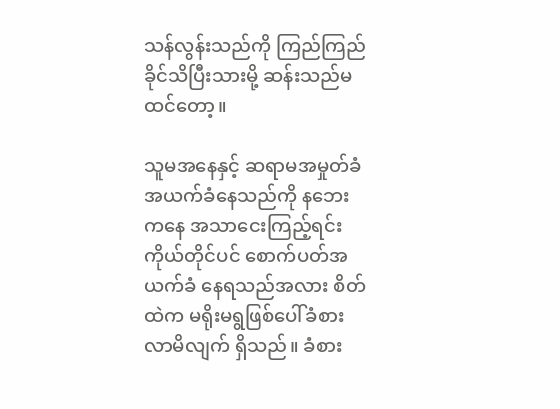သန်လွန်းသည်ကို ကြည်ကြည်ခိုင်သိပြီးသားမို့ ဆန်းသည်မထင်တော့။

သူမအနေနှင့် ဆရာမအမှုတ်ခံအယက်ခံနေသည်ကို နဘေးကနေ အသာငေးကြည့်ရင်း ကိုယ်တိုင်ပင် စောက်ပတ်အယက်ခံ နေရသည်အလား စိတ်ထဲက မရိုးမရွဖြစ်ပေါ်ခံစား လာမိလျက် ရှိသည်။ ခံစား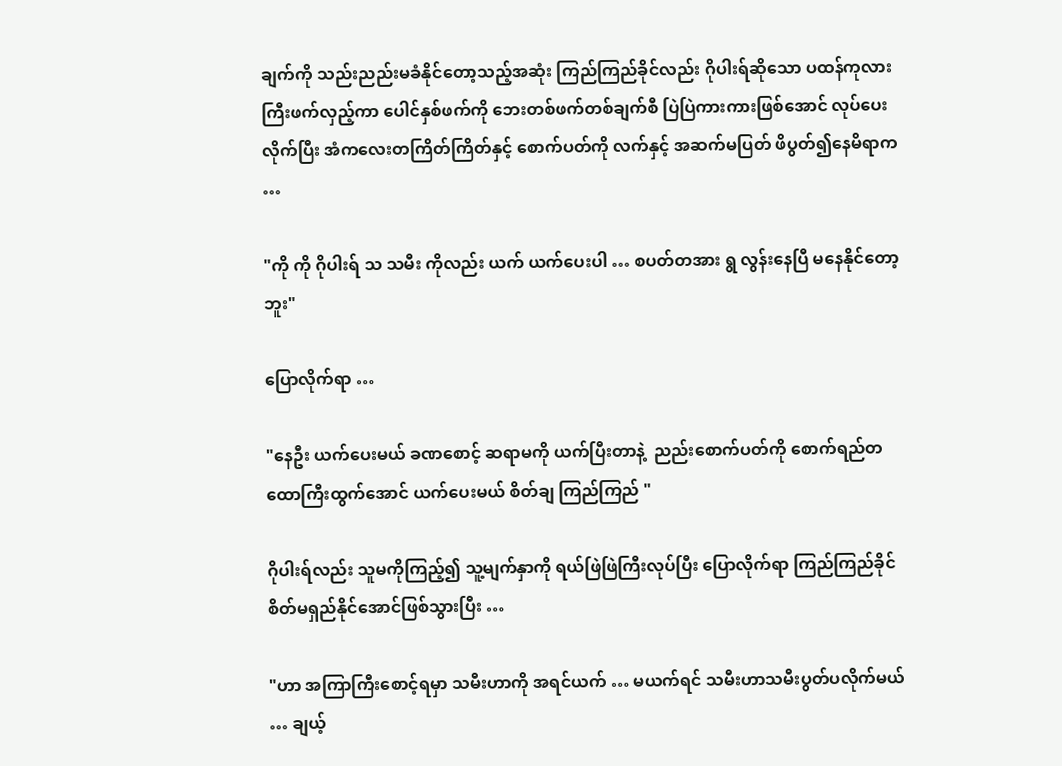ချက်ကို သည်းညည်းမခံနိုင်တော့သည့်အဆုံး ကြည်ကြည်ခိုင်လည်း ဂိုပါးရ်ဆိုသော ပထန်ကုလားကြီးဖက်လှည့်ကာ ပေါင်နှစ်ဖက်ကို ဘေးတစ်ဖက်တစ်ချက်စီ ပြဲပြဲကားကားဖြစ်အောင် လုပ်ပေးလိုက်ပြီး အံကလေးတကြိတ်ကြိတ်နှင့် စောက်ပတ်ကို လက်နှင့် အဆက်မပြတ် ဖိပွတ်၍နေမိရာက …

"ကို ကို ဂိုပါးရ် သ သမီး ကိုလည်း ယက် ယက်ပေးပါ … စပတ်တအား ရွ လွန်းနေပြီ မနေနိုင်တော့ဘူး"

ပြောလိုက်ရာ …

"နေဦး ယက်ပေးမယ် ခဏစောင့် ဆရာမကို ယက်ပြီးတာနဲ့  ညည်းစောက်ပတ်ကို စောက်ရည်တထောကြီးထွက်အောင် ယက်ပေးမယ် စိတ်ချ ကြည်ကြည် "

ဂိုပါးရ်လည်း သူမကိုကြည့်၍ သူ့မျက်နှာကို ရယ်ဖြဲဖြဲကြီးလုပ်ပြီး ပြောလိုက်ရာ ကြည်ကြည်ခိုင် စိတ်မရှည်နိုင်အောင်ဖြစ်သွားပြီး …

"ဟာ အကြာကြီးစောင့်ရမှာ သမီးဟာကို အရင်ယက် … မယက်ရင် သမီးဟာသမီးပွတ်ပလိုက်မယ် … ချယ့်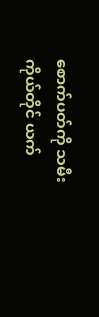စောက်ပတ်ကို သမီးကိုယ်တိုင် ယက်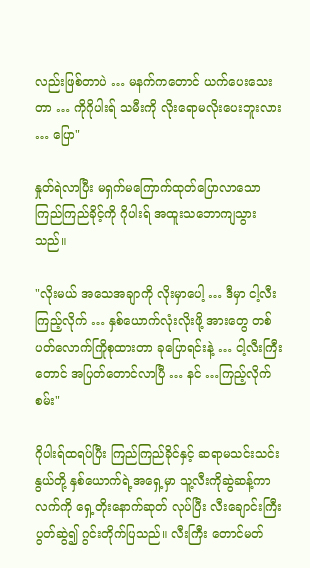လည်းဖြစ်တာပဲ … မနက်ကတောင် ယက်ပေးသေးတာ … ကိုဂိုပါးရ် သမီးကို လိုးရောမလိုးပေးဘူးလား … ပြော"

နှုတ်ရဲလာပြီး မရှက်မကြောက်ထုတ်ပြောလာသော ကြည်ကြည်ခိုင့်ကို ဂိုပါးရ် အထူးသဘောကျသွားသည်။

"လိုးမယ် အသေအချာကို လိုးမှာပေါ့ … ဒီမှာ ငါ့လီးကြည့်လိုက် … နှစ်ယောက်လုံးလိုးဖို့ အားတွေ တစ်ပတ်လောက်ကြိုစုထားတာ ခုပြောရင်းနဲ့ … ငါ့လီးကြီးတောင် အပြတ်တောင်လာပြီ … နင် …ကြည့်လိုက်စမ်း"

ဂိုပါးရ်ထရပ်ပြီး ကြည်ကြည်ခိုင်နှင့် ဆရာမသင်းသင်းနွယ်တို့ နှစ်ယောက်ရဲ့အရှေ့မှာ သူ့လီးကိုဆွဲဆန့်ကာ လက်ကို ရှေ့တိုးနောက်ဆုတ် လုပ်ပြီး လီးချောင်းကြီးပွတ်ဆွဲ၍ ဂွင်းတိုက်ပြသည်။ လီးကြီး တောင်မတ်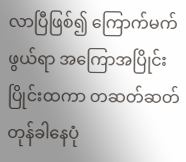လာပြီဖြစ်၍ ကြောက်မက်ဖွယ်ရာ အကြောအပြိုင်းပြိုင်းထကာ တဆတ်ဆတ် တုန်ခါနေပုံ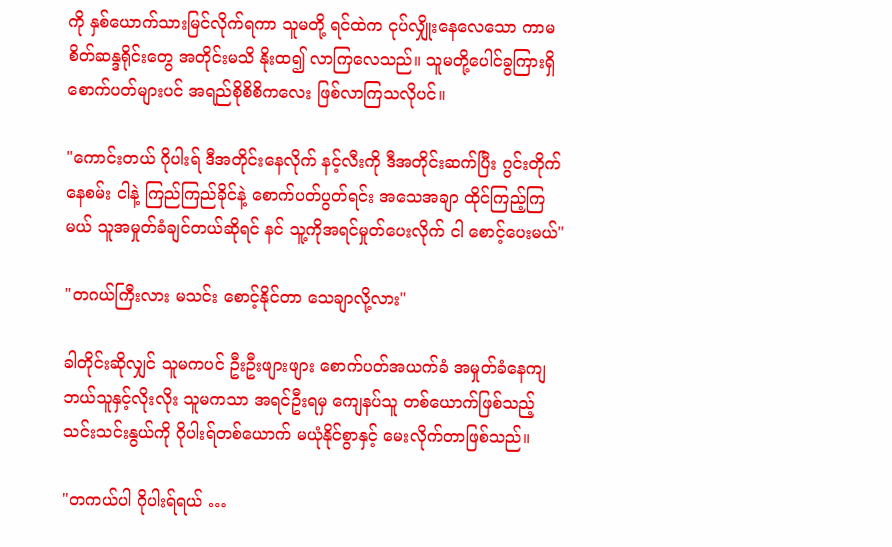ကို နှစ်ယောက်သားမြင်လိုက်ရကာ သူမတို့ ရင်ထဲက ငုပ်လျှိုးနေလေသော ကာမစိတ်ဆန္ဒရိုင်းတွေ အတိုင်းမသိ နိုးထ၍ လာကြလေသည်။ သူမတို့ပေါင်ခွကြားရှိ စောက်ပတ်များပင် အရည်စိုစိစိကလေး ဖြစ်လာကြသလိုပင်။

"ကောင်းတယ် ဂိုပါးရ် ဒီအတိုင်းနေလိုက် နင့်လီးကို ဒီအတိုင်းဆက်ပြီး ဂွင်းတိုက်နေစမ်း ငါနဲ့ ကြည်ကြည်ခိုင်နဲ့ စောက်ပတ်ပွတ်ရင်း အသေအချာ ထိုင်ကြည့်ကြမယ် သူအမှုတ်ခံချင်တယ်ဆိုရင် နင် သူ့ကိုအရင်မှုတ်ပေးလိုက် ငါ စောင့်ပေးမယ်"

"တဂယ်ကြီးလား မသင်း စောင့်နိုင်တာ သေချာလို့လား"

ခါတိုင်းဆိုလျှင် သူမကပင် ဦးဦးဖျားဖျား စောက်ပတ်အယက်ခံ အမှုတ်ခံနေကျ ဘယ်သူနှင့်လိုးလိုး သူမကသာ အရင်ဦးရမှ ကျေနပ်သူ တစ်ယောက်ဖြစ်သည့် သင်းသင်းနွယ်ကို ဂိုပါးရ်တစ်ယောက် မယုံနိုင်စွာနှင့် မေးလိုက်တာဖြစ်သည်။

"တကယ်ပါ ဂိုပါးရ်ရယ် …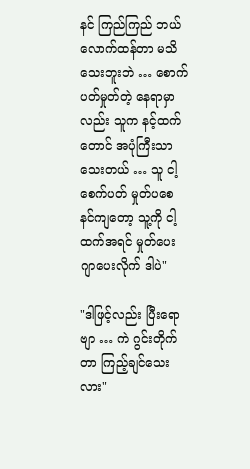နင် ကြည်ကြည် ဘယ်လောက်ထန်တာ မသိသေးဘူးဘဲ … စောက်ပတ်မှုတ်တဲ့ နေရာမှာလည်း သူက နင့်ထက်တောင် အပုံကြီးသာသေးတယ် … သူ ငါ့စေက်ပတ် မှုတ်ပစေ နင်ကျတော့ သူ့ကို ငါ့ထက်အရင် မှုတ်ပေး ဂျာပေးလိုက် ဒါပဲ"

"ဒါဖြင့်လည်း ပြီးရောဗျာ … ကဲ ဂွင်းတိုက်တာ ကြည့်ချင်သေးလား"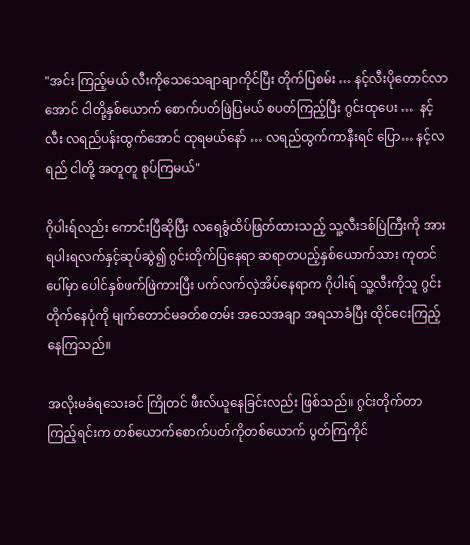"အင်း ကြည့်မယ် လီးကိုသေသေချာချာကိုင်ပြီး တိုက်ပြစမ်း … နင့်လီးပိုတောင်လာအောင် ငါတို့နှစ်ယောက် စောက်ပတ်ဖြဲပြမယ် စပတ်ကြည့်ပြီး ဂွင်းထုပေး …  နင့်လီး လရည်ပန်းထွက်အောင် ထုရမယ်နော် … လရည်ထွက်ကာနီးရင် ပြော… နင့်လရည် ငါတို့ အတူတူ စုပ်ကြမယ်"

ဂိုပါးရ်လည်း ကောင်းပြီဆိုပြီး လရေခွံထိပ်ဖြတ်ထားသည့် သူ့လီးဒစ်ပြဲကြီးကို အားရပါးရလက်နှင့်ဆုပ်ဆွဲ၍ ဂွင်းတိုက်ပြနေရာ ဆရာတပည့်နှစ်ယောက်သား ကုတင်ပေါ်မှာ ပေါင်နှစ်ဖက်ဖြဲကားပြီး ပက်လက်လှဲအိပ်နေရာက ဂိုပါးရ် သူ့လီးကိုသူ ဂွင်းတိုက်နေပုံကို မျက်တောင်မခတ်စတမ်း အသေအချာ အရသာခံပြီး ထိုင်ငေးကြည့်နေကြသည်။

အလိုးမခံရသေးခင် ကြိုတင် ဖီးလ်ယူနေခြင်းလည်း ဖြစ်သည်။ ဂွင်းတိုက်တာ ကြည့်ရင်းက တစ်ယောက်စောက်ပတ်ကိုတစ်ယောက် ပွတ်ကြကိုင်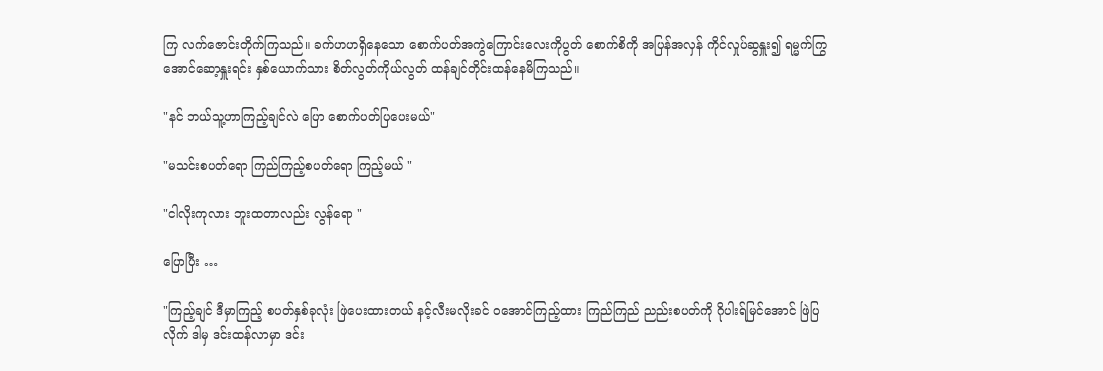ကြ လက်ဇောင်းတိုက်ကြသည်။ ခက်ဟဟရှိနေသော စောက်ပတ်အကွဲကြောင်းလေးကိုပွတ် စောက်စိကို အပြန်အလှန် ကိုင်လှုပ်ဆွနှူး၍ ရမ္မက်ကြွအောင်ဆော့နှူးရင်း နှစ်ယောက်သား စိတ်လွတ်ကိုယ်လွတ် ထန်ချင်တိုင်းထန်နေမိကြသည်။

"နင် ဘယ်သူ့ဟာကြည့်ချင်လဲ ပြော စောက်ပတ်ပြပေးမယ်"

"မသင်းစပတ်ရော ကြည်ကြည့်စပတ်ရော ကြည့်မယ် "

"ငါလိုးကုလား ဘူးထတာလည်း လွန်ရော "

ပြောပြီး …

"ကြည့်ချင် ဒီမှာကြည့် စပတ်နှစ်ခုလုံး ဖြဲပေးထားတယ် နင့်လီးမလိုးခင် ဝအောင်ကြည့်ထား ကြည်ကြည် ညည်းစပတ်ကို ဂိုပါးရ်မြင်အောင် ဖြဲပြလိုက် ဒါမှ ဒင်းထန်လာမှာ ဒင်း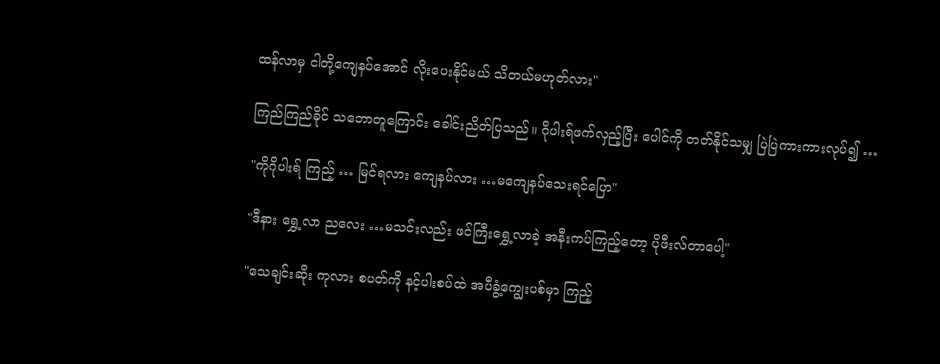ထန်လာမှ ငါတို့ကျေနပ်အောင် လိုးပေးနိုင်မယ် သိတယ်မဟုတ်လား"

ကြည်ကြည်ခိုင် သဘောတူကြောင်း ခေါင်းညိတ်ပြသည်။ ဂိုပါးရ်ဖက်လှည့်ပြီး ပေါင်ကို တတ်နိုင်သမျှ ပြဲပြဲကားကားလုပ်၍ …

"ကိုဂိုပါးရ် ကြည့် … မြင်ရလား ကျေနပ်လား …မကျေနပ်သေးရင်ပြော"

"ဒီနား ရွှေ့လာ ညလေး …မသင်းလည်း ဖင်ကြီးရွှေ့လာခဲ့ အနီးကပ်ကြည့်တော့ ပိုဖီးလ်တာပေါ့"

"သေချင်းဆိုး ကုလား စပတ်ကို နင့်ပါးစပ်ထဲ အပီခွံ့ကျွေးပစ်မှာ ကြည့်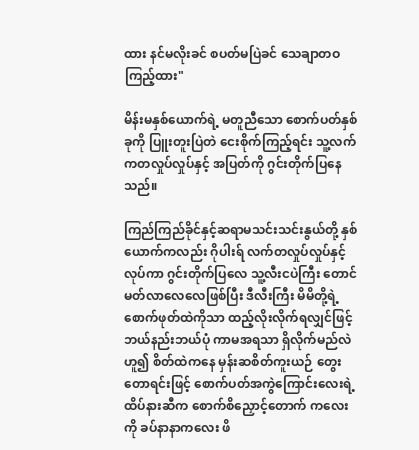ထား နင်မလိုးခင် စပတ်မပြဲခင် သေချာတဝကြည့်ထား"

မိန်းမနှစ်ယောက်ရဲ့ မတူညီသော စောက်ပတ်နှစ်ခုကို ပြူးတူးပြဲတဲ ငေးစိုက်ကြည့်ရင်း သူ့လက်ကတလှုပ်လှုပ်နှင့် အပြတ်ကို ဂွင်းတိုက်ပြနေသည်။

ကြည်ကြည်ခိုင်နှင့်ဆရာမသင်းသင်းနွယ်တို့ နှစ်ယောက်ကလည်း ဂိုပါးရ် လက်တလှုပ်လှုပ်နှင့်လုပ်ကာ ဂွင်းတိုက်ပြလေ သူ့လီးငပဲကြီး တောင်မတ်လာလေလေဖြစ်ပြီး ဒီလီးကြီး မိမိတို့ရဲ့စောက်ဖုတ်ထဲကိုသာ ထည့်လိုးလိုက်ရလျှင်ဖြင့် ဘယ်နည်းဘယ်ပုံ ကာမအရသာ ရှိလိုက်မည်လဲ ဟူ၍ စိတ်ထဲကနေ မှန်းဆစိတ်ကူးယဉ် တွေးတောရင်းဖြင့် စောက်ပတ်အကွဲကြောင်းလေးရဲ့ ထိပ်နားဆီက စောက်စိညှောင့်တောက် ကလေးကို ခပ်နာနာကလေး ဖိ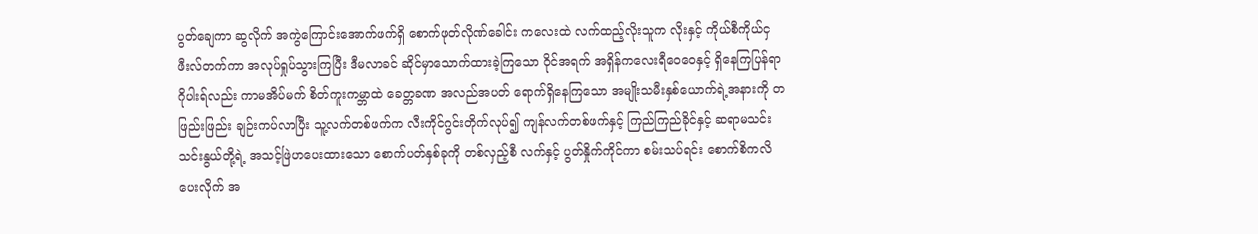ပွတ်ချေကာ ဆွလိုက် အကွဲကြောင်းအောက်ဖက်ရှိ စောက်ဖုတ်လိုဏ်ခေါင်း ကလေးထဲ လက်ထည့်လိုးသူက လိုးနှင့် ကိုယ်စီကိုယ်ငှ ဖီးလ်တက်ကာ အလုပ်ရှုပ်သွားကြပြီး ဒီမလာခင် ဆိုင်မှာသောက်ထားခဲ့ကြသော ဝိုင်အရက် အရှိန်ကလေးရီဝေဝေနှင့် ရှိနေကြပြန်ရာ ဂိုပါးရ်လည်း ကာမအိပ်မက် စိတ်ကူးကမ္ဘာထဲ ခေတ္တခဏ အလည်အပတ် ရောက်ရှိနေကြသော အမျိုးသမီးနှစ်ယောက်ရဲ့အနားကို တဖြည်းဖြည်း ချဉ်းကပ်လာပြီး သူ့လက်တစ်ဖက်က လီးကိုင်ဂွင်းတိုက်လုပ်၍ ကျန်လက်တစ်ဖက်နှင့် ကြည်ကြည်ခိုင်နှင့် ဆရာမသင်းသင်းနွယ်တို့ရဲ့ အသင့်ဖြဲဟပေးထားသော စောက်ပတ်နှစ်ခုကို တစ်လှည့်စီ လက်နှင့် ပွတ်နှိုက်ကိုင်ကာ စမ်းသပ်ရင်း စောက်စိကလိပေးလိုက် အ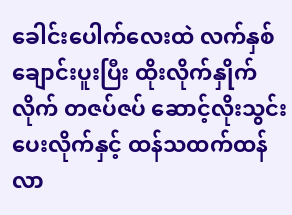ခေါင်းပေါက်လေးထဲ လက်နှစ်ချောင်းပူးပြီး ထိုးလိုက်နှိုက်လိုက် တဇပ်ဇပ် ဆောင့်လိုးသွင်းပေးလိုက်နှင့် ထန်သထက်ထန်လာ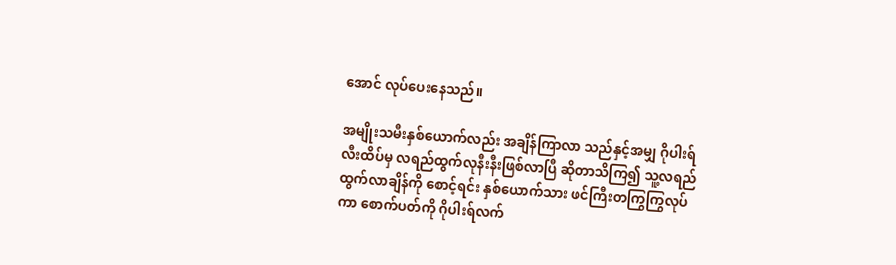အောင် လုပ်ပေးနေသည်။

အမျိုးသမီးနှစ်ယောက်လည်း အချိန်ကြာလာ သည်နှင့်အမျှ ဂိုပါးရ်လီးထိပ်မှ လရည်ထွက်လုနီးနီးဖြစ်လာပြီ ဆိုတာသိကြ၍ သူ့လရည် ထွက်လာချိန်ကို စောင့်ရင်း နှစ်ယောက်သား ဖင်ကြီးတကြွကြွလုပ်ကာ စောက်ပတ်ကို ဂိုပါးရ်လက်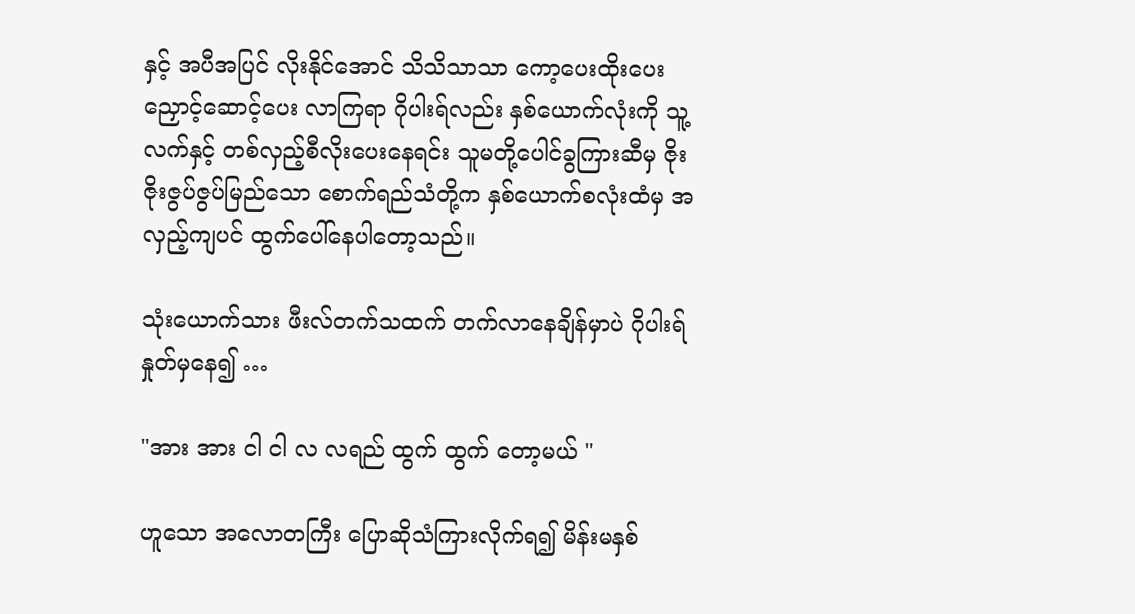နှင့် အပီအပြင် လိုးနိုင်အောင် သိသိသာသာ ကော့ပေးထိုးပေး ညှောင့်ဆောင့်ပေး လာကြရာ ဂိုပါးရ်လည်း နှစ်ယောက်လုံးကို သူ့လက်နှင့် တစ်လှည့်စီလိုးပေးနေရင်း သူမတို့ပေါင်ခွကြားဆီမှ ဇိုးဇိုးဇွပ်ဇွပ်မြည်သော စောက်ရည်သံတို့က နှစ်ယောက်စလုံးထံမှ အလှည့်ကျပင် ထွက်ပေါ်နေပါတော့သည်။

သုံးယောက်သား ဖီးလ်တက်သထက် တက်လာနေချိန်မှာပဲ ဂိုပါးရ်နှုတ်မှနေ၍ …

"အား အား ငါ ငါ လ လရည် ထွက် ထွက် တော့မယ် "

ဟူသော အလောတကြီး ပြောဆိုသံကြားလိုက်ရ၍ မိန်းမနှစ်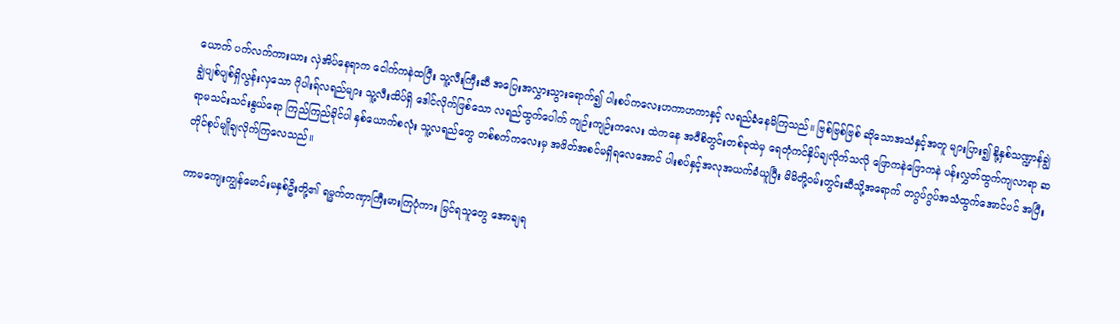ယောက် ပက်လက်ကားယား လှဲအိပ်နေရာက ငေါက်ကနဲထပြီး သူ့လီးကြီးဆီ အပြေးအလွှားသွားရောက်၍ ပါးစပ်ကလေးဟကာဟကာနှင့် လရည်ခံနေမိကြသည်။ ဗြစ်ဗြစ်ဗြစ် ဆိုသောအသံနှင့်အတူ များပြား၍ နို့နှစ်သဏ္ဍာန်ချွဲချွဲပျစ်ပျစ်ရှိလွန်းလှသော ဂိုပါးရ်လရည်များ သူ့လီးထိပ်ရှိ ဒေါင်လိုက်ဖြစ်သော လရည်ထွက်ပေါက် ကျဉ်းကျဉ်းကလေး ထဲကနေ အဝီစိတွင်းတစ်ခုထဲမှ ရေတုံကင်နှိပ်ချလိုက်သလို ဖြောကနဲဖြောကနဲ ပန်းလွှတ်ထွက်ကျလာရာ ဆရာမသင်းသင်းနွယ်ရော ကြည်ကြည်ခိုင်ပါ နှစ်ယောက်စလုံး သူ့လရည်တွေ တစ်စက်ကလေးမှ အဖိတ်အစင်မရှိရလေအောင် ပါးစပ်နှင့်အလုအယက်ခံယူပြီး မိမိတို့ဝမ်းတွင်းဆီသို့အရောက် တဂွပ်ဂွပ်အသံထွက်အောင်ပင် အပြီးတိုင်စုပ်မျိုချလိုက်ကြလေသည်။

ကာမကျေးကျွန်မောင်းမနှစ်ဦးတို့၏ ရမ္မက်တဏှာကြီးမားကြပုံကား မြင်ရသူတွေ အောချရ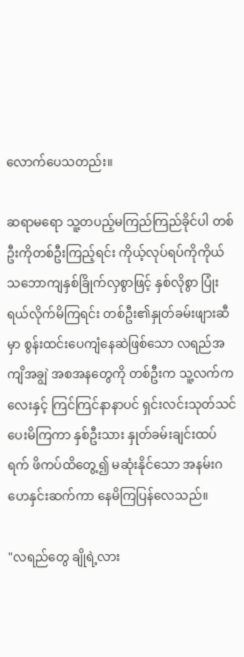လောက်ပေသတည်း။

ဆရာမရော သူ့တပည့်မကြည်ကြည်ခိုင်ပါ တစ်ဦးကိုတစ်ဦးကြည့်ရင်း ကိုယ့်လုပ်ရပ်ကိုကိုယ် သဘောကျနှစ်ခြိုက်လှစွာဖြင့် နှစ်လိုစွာ ပြုံးရယ်လိုက်မိကြရင်း တစ်ဦး၏နှုတ်ခမ်းဖျားဆီမှာ စွန်းထင်းပေကျံနေဆဲဖြစ်သော လရည်အကျိအချွဲ အစအနတွေကို တစ်ဦးက သူ့လက်ကလေးနှင့် ကြင်ကြင်နာနာပင် ရှင်းလင်းသုတ်သင်ပေးမိကြကာ နှစ်ဦးသား နှုတ်ခမ်းချင်းထပ်ရက် ဖိကပ်ထိတွေ့၍ မဆုံးနိုင်သော အနမ်းဂဟေနှင်းဆက်ကာ နေမိကြပြန်လေသည်။

"လရည်တွေ ချိုရဲ့လား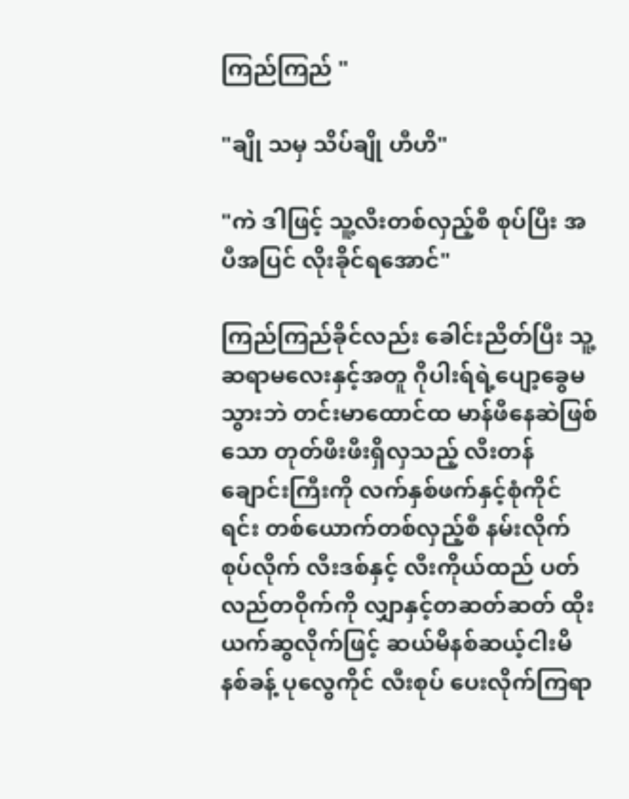ကြည်ကြည် "

"ချို သမှ သိပ်ချို ဟီဟိ"

"ကဲ ဒါဖြင့် သူ့လီးတစ်လှည့်စီ စုပ်ပြီး အပီအပြင် လိုးခိုင်ရအောင်"

ကြည်ကြည်ခိုင်လည်း ခေါင်းညိတ်ပြီး သူ့ဆရာမလေးနှင့်အတူ ဂိုပါးရ်ရဲ့ပျော့ခွေမသွားဘဲ တင်းမာထောင်ထ မာန်ဖီနေဆဲဖြစ်သော တုတ်ဖီးဖီးရှိလှသည့် လီးတန်ချောင်းကြီးကို လက်နှစ်ဖက်နှင့်စုံကိုင်ရင်း တစ်ယောက်တစ်လှည့်စီ နမ်းလိုက်စုပ်လိုက် လီးဒစ်နှင့် လီးကိုယ်ထည် ပတ်လည်တဝိုက်ကို လျှာနှင့်တဆတ်ဆတ် ထိုးယက်ဆွလိုက်ဖြင့် ဆယ်မိနစ်ဆယ့်ငါးမိနစ်ခန့် ပုလွေကိုင် လီးစုပ် ပေးလိုက်ကြရာ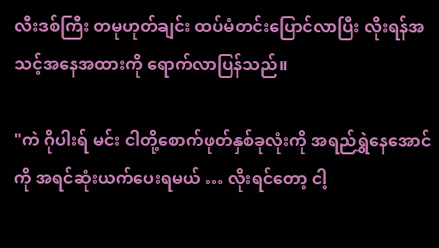လီးဒစ်ကြီး တမုဟုတ်ချင်း ထပ်မံတင်းပြောင်လာပြီး လိုးရန်အသင့်အနေအထားကို ရောက်လာပြန်သည်။

"ကဲ ဂိုပါးရ် မင်း ငါတို့စောက်ဖုတ်နှစ်ခုလုံးကို အရည်ရွှဲနေအောင်ကို အရင်ဆုံးယက်ပေးရမယ် … လိုးရင်တော့ ငါ့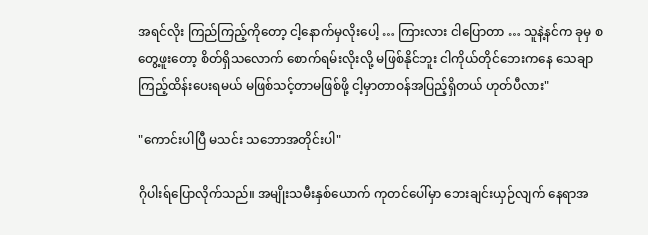အရင်လိုး ကြည်ကြည့်ကိုတော့ ငါ့နောက်မှလိုးပေါ့ … ကြားလား ငါပြောတာ … သူနဲ့နင်က ခုမှ စတွေ့ဖူးတော့ စိတ်ရှိသလောက် စောက်ရမ်းလိုးလို့ မဖြစ်နိုင်ဘူး ငါကိုယ်တိုင်ဘေးကနေ သေချာကြည့်ထိန်းပေးရမယ် မဖြစ်သင့်တာမဖြစ်ဖို့ ငါ့မှာတာဝန်အပြည့်ရှိတယ် ဟုတ်ပီလား"

"ကောင်းပါပြီ မသင်း သဘောအတိုင်းပါ"

ဂိုပါးရ်ပြောလိုက်သည်။ အမျိုးသမီးနှစ်ယောက် ကုတင်ပေါ်မှာ ဘေးချင်းယှဉ်လျက် နေရာအ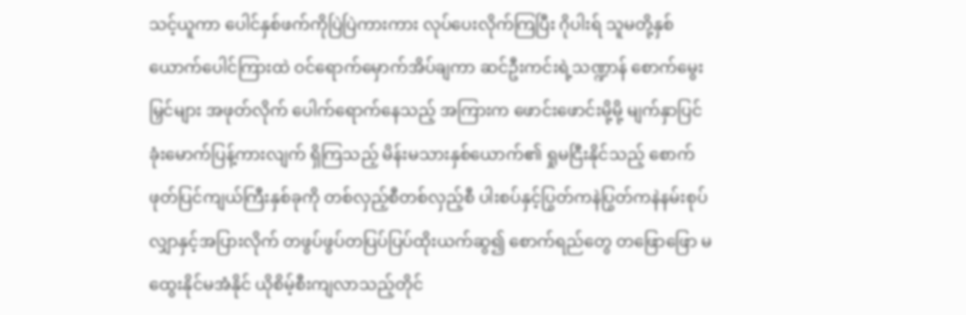သင့်ယူကာ ပေါင်နှစ်ဖက်ကိုပြဲပြဲကားကား လုပ်ပေးလိုက်ကြပြီး ဂိုပါးရ် သူမတို့နှစ်ယောက်ပေါင်ကြားထဲ ဝင်ရောက်မှောက်အိပ်ချကာ ဆင်ဦးကင်းရဲ့သဏ္ဍာန် စောက်မွေးမြှင်များ အဖုတ်လိုက် ပေါက်ရောက်နေသည့် အကြားက ဖောင်းဖောင်းမို့မို့ မျက်နှာပြင် ခုံးမောက်ပြန့်ကားလျက် ရှိကြသည့် မိန်းမသားနှစ်ယောက်၏ ရှုမငြီးနိုင်သည့် စောက်ဖုတ်ပြင်ကျယ်ကြီးနှစ်ခုကို တစ်လှည့်စီတစ်လှည့်စီ ပါးစပ်နှင့်ပြွတ်ကနဲပြွတ်ကနဲနမ်းစုပ် လျှာနှင့်အပြားလိုက် တဖွပ်ဖွပ်တပြပ်ပြပ်ထိုးယက်ဆွ၍ စောက်ရည်တွေ တဖြောဖြော မထွေးနိုင်မအံနိုင် ယိုစိမ့်စီးကျလာသည့်တိုင်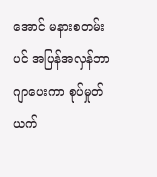အောင် မနားစတမ်းပင် အပြန်အလှန်ဘာဂျာပေးကာ စုပ်မှုတ်ယက်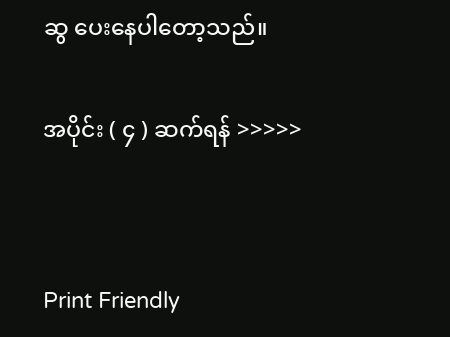ဆွ ပေးနေပါတော့သည်။


အပိုင်း ( ၄ ) ဆက်ရန် >>>>>




Print Friendly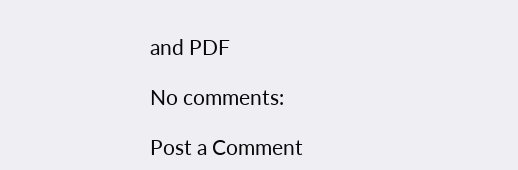and PDF

No comments:

Post a Comment